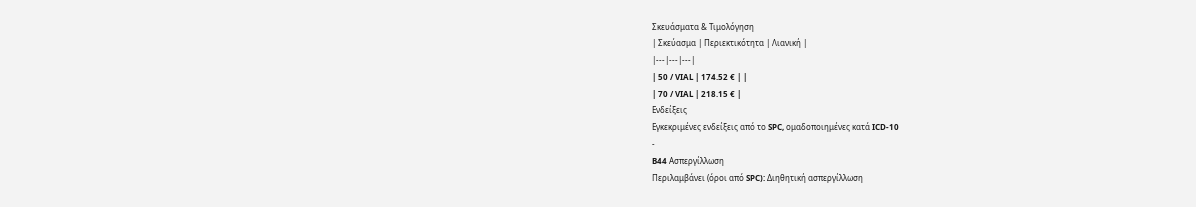Σκευάσματα & Τιμολόγηση
| Σκεύασμα | Περιεκτικότητα | Λιανική |
|---|---|---|
| 50 / VIAL | 174.52 € | |
| 70 / VIAL | 218.15 € |
Ενδείξεις
Εγκεκριμένες ενδείξεις από το SPC, ομαδοποιημένες κατά ICD-10
-
B44 Ασπεργίλλωση
Περιλαμβάνει (όροι από SPC): Διηθητική ασπεργίλλωση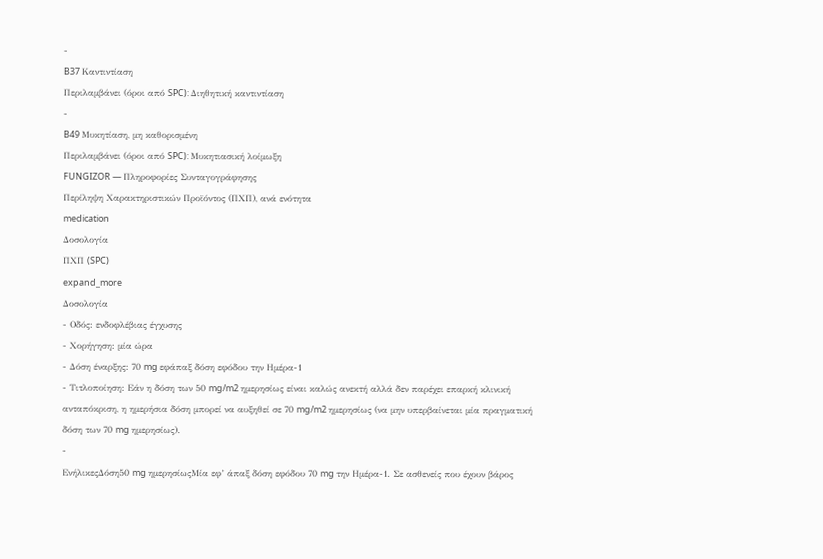-
B37 Καντιντίαση
Περιλαμβάνει (όροι από SPC): Διηθητική καντιντίαση
-
B49 Μυκητίαση, μη καθορισμένη
Περιλαμβάνει (όροι από SPC): Μυκητιασική λοίμωξη
FUNGIZOR — Πληροφορίες Συνταγογράφησης
Περίληψη Χαρακτηριστικών Προϊόντος (ΠΧΠ), ανά ενότητα
medication
Δοσολογία
ΠΧΠ (SPC)
expand_more
Δοσολογία
- Οδός: ενδοφλέβιας έγχυσης
- Χορήγηση: μία ώρα
- Δόση έναρξης: 70 mg εφάπαξ δόση εφόδου την Ημέρα-1
- Τιτλοποίηση: Εάν η δόση των 50 mg/m2 ημερησίως είναι καλώς ανεκτή αλλά δεν παρέχει επαρκή κλινική ανταπόκριση, η ημερήσια δόση μπορεί να αυξηθεί σε 70 mg/m2 ημερησίως (να μην υπερβαίνεται μία πραγματική δόση των 70 mg ημερησίως).
-
ΕνήλικεςΔόση50 mg ημερησίωςΜία εφ’ άπαξ δόση εφόδου 70 mg την Ημέρα-1. Σε ασθενείς που έχουν βάρος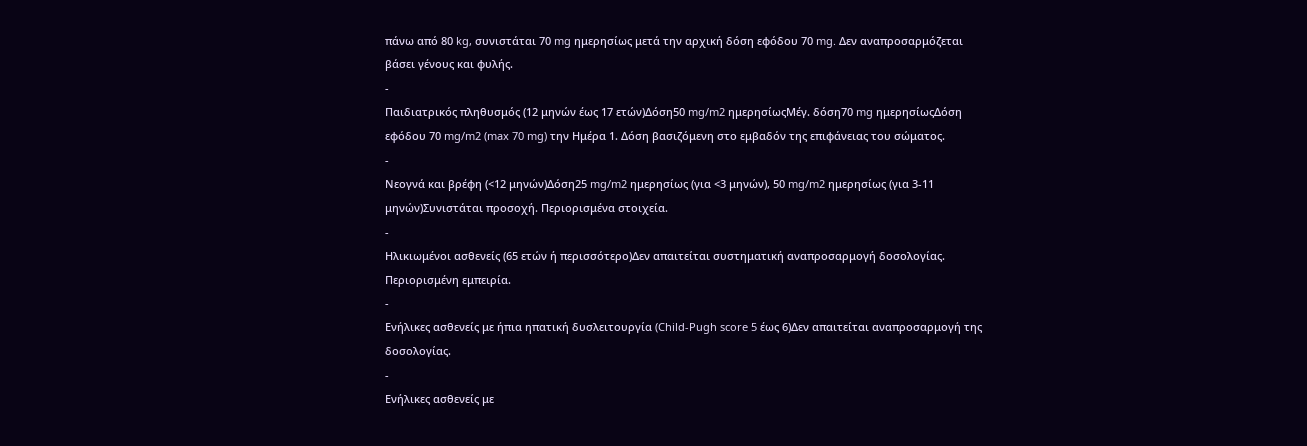πάνω από 80 kg, συνιστάται 70 mg ημερησίως μετά την αρχική δόση εφόδου 70 mg. Δεν αναπροσαρμόζεται βάσει γένους και φυλής.
-
Παιδιατρικός πληθυσμός (12 μηνών έως 17 ετών)Δόση50 mg/m2 ημερησίωςΜέγ. δόση70 mg ημερησίωςΔόση εφόδου 70 mg/m2 (max 70 mg) την Ημέρα 1. Δόση βασιζόμενη στο εμβαδόν της επιφάνειας του σώματος.
-
Νεογνά και βρέφη (<12 μηνών)Δόση25 mg/m2 ημερησίως (για <3 μηνών), 50 mg/m2 ημερησίως (για 3-11 μηνών)Συνιστάται προσοχή. Περιορισμένα στοιχεία.
-
Ηλικιωμένοι ασθενείς (65 ετών ή περισσότερο)Δεν απαιτείται συστηματική αναπροσαρμογή δοσολογίας. Περιορισμένη εμπειρία.
-
Ενήλικες ασθενείς με ήπια ηπατική δυσλειτουργία (Child-Pugh score 5 έως 6)Δεν απαιτείται αναπροσαρμογή της δοσολογίας.
-
Ενήλικες ασθενείς με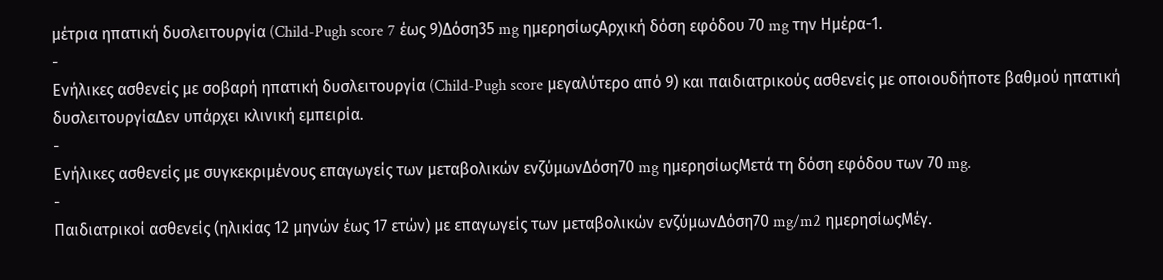μέτρια ηπατική δυσλειτουργία (Child-Pugh score 7 έως 9)Δόση35 mg ημερησίωςΑρχική δόση εφόδου 70 mg την Ημέρα-1.
-
Ενήλικες ασθενείς με σοβαρή ηπατική δυσλειτουργία (Child-Pugh score μεγαλύτερο από 9) και παιδιατρικούς ασθενείς με οποιουδήποτε βαθμού ηπατική δυσλειτουργίαΔεν υπάρχει κλινική εμπειρία.
-
Ενήλικες ασθενείς με συγκεκριμένους επαγωγείς των μεταβολικών ενζύμωνΔόση70 mg ημερησίωςΜετά τη δόση εφόδου των 70 mg.
-
Παιδιατρικοί ασθενείς (ηλικίας 12 μηνών έως 17 ετών) με επαγωγείς των μεταβολικών ενζύμωνΔόση70 mg/m2 ημερησίωςΜέγ.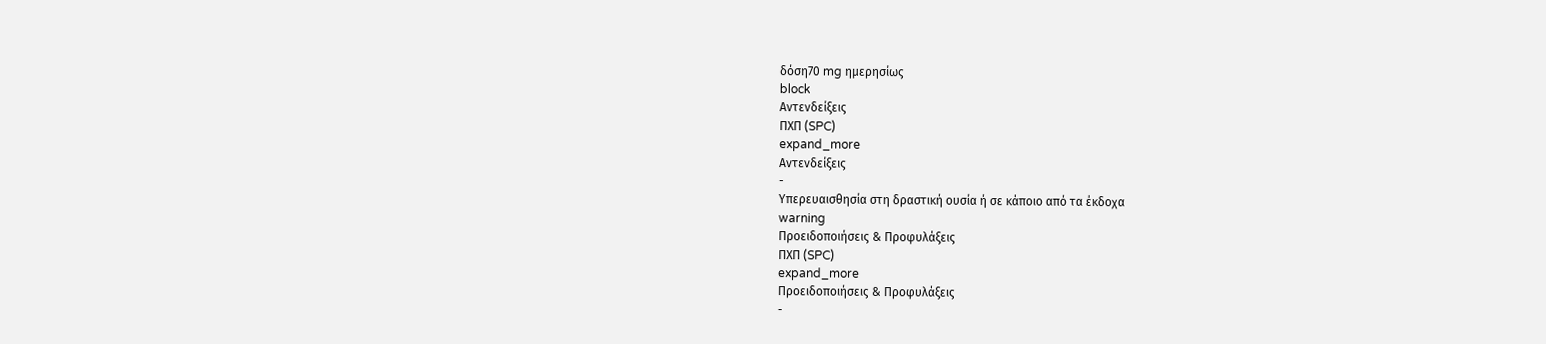δόση70 mg ημερησίως
block
Αντενδείξεις
ΠΧΠ (SPC)
expand_more
Αντενδείξεις
-
Υπερευαισθησία στη δραστική ουσία ή σε κάποιο από τα έκδοχα
warning
Προειδοποιήσεις & Προφυλάξεις
ΠΧΠ (SPC)
expand_more
Προειδοποιήσεις & Προφυλάξεις
-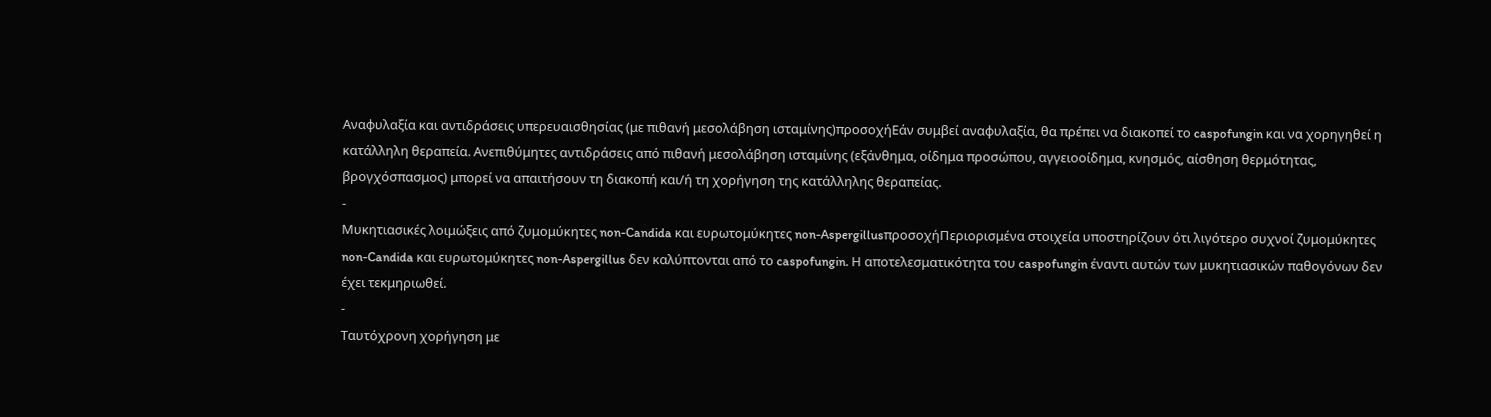Αναφυλαξία και αντιδράσεις υπερευαισθησίας (με πιθανή μεσολάβηση ισταμίνης)προσοχήΕάν συμβεί αναφυλαξία, θα πρέπει να διακοπεί το caspofungin και να χορηγηθεί η κατάλληλη θεραπεία. Ανεπιθύμητες αντιδράσεις από πιθανή μεσολάβηση ισταμίνης (εξάνθημα, οίδημα προσώπου, αγγειοοίδημα, κνησμός, αίσθηση θερμότητας, βρογχόσπασμος) μπορεί να απαιτήσουν τη διακοπή και/ή τη χορήγηση της κατάλληλης θεραπείας.
-
Μυκητιασικές λοιμώξεις από ζυμομύκητες non-Candida και ευρωτομύκητες non-AspergillusπροσοχήΠεριορισμένα στοιχεία υποστηρίζουν ότι λιγότερο συχνοί ζυμομύκητες non-Candida και ευρωτομύκητες non-Aspergillus δεν καλύπτονται από το caspofungin. Η αποτελεσματικότητα του caspofungin έναντι αυτών των μυκητιασικών παθογόνων δεν έχει τεκμηριωθεί.
-
Ταυτόχρονη χορήγηση με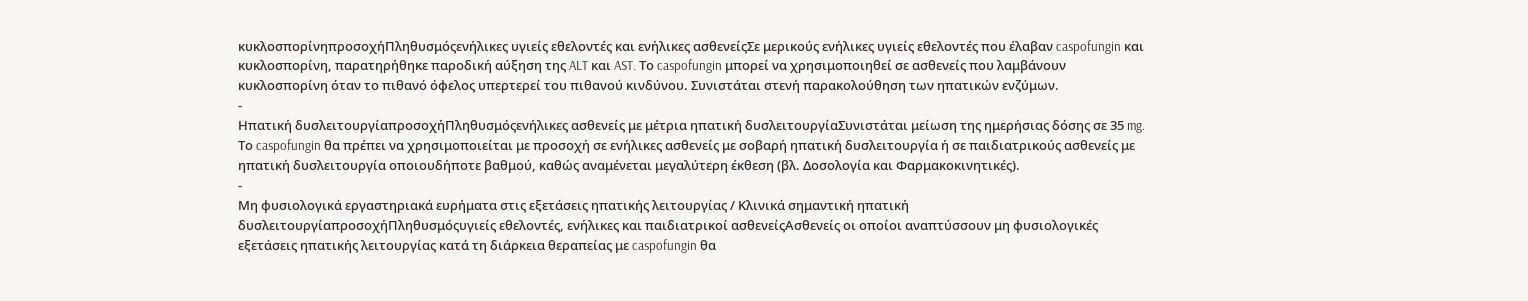κυκλοσπορίνηπροσοχήΠληθυσμόςενήλικες υγιείς εθελοντές και ενήλικες ασθενείςΣε μερικούς ενήλικες υγιείς εθελοντές που έλαβαν caspofungin και κυκλοσπορίνη, παρατηρήθηκε παροδική αύξηση της ALT και AST. Το caspofungin μπορεί να χρησιμοποιηθεί σε ασθενείς που λαμβάνουν κυκλοσπορίνη όταν το πιθανό όφελος υπερτερεί του πιθανού κινδύνου. Συνιστάται στενή παρακολούθηση των ηπατικών ενζύμων.
-
Ηπατική δυσλειτουργίαπροσοχήΠληθυσμόςενήλικες ασθενείς με μέτρια ηπατική δυσλειτουργίαΣυνιστάται μείωση της ημερήσιας δόσης σε 35 mg. Το caspofungin θα πρέπει να χρησιμοποιείται με προσοχή σε ενήλικες ασθενείς με σοβαρή ηπατική δυσλειτουργία ή σε παιδιατρικούς ασθενείς με ηπατική δυσλειτουργία οποιουδήποτε βαθμού, καθώς αναμένεται μεγαλύτερη έκθεση (βλ. Δοσολογία και Φαρμακοκινητικές).
-
Μη φυσιολογικά εργαστηριακά ευρήματα στις εξετάσεις ηπατικής λειτουργίας / Κλινικά σημαντική ηπατική δυσλειτουργίαπροσοχήΠληθυσμόςυγιείς εθελοντές, ενήλικες και παιδιατρικοί ασθενείςΑσθενείς οι οποίοι αναπτύσσουν μη φυσιολογικές εξετάσεις ηπατικής λειτουργίας κατά τη διάρκεια θεραπείας με caspofungin θα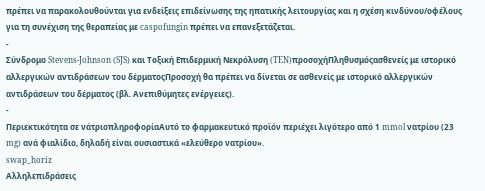πρέπει να παρακολουθούνται για ενδείξεις επιδείνωσης της ηπατικής λειτουργίας και η σχέση κινδύνου/οφέλους για τη συνέχιση της θεραπείας με caspofungin πρέπει να επανεξετάζεται.
-
Σύνδρομο Stevens-Johnson (SJS) και Τοξική Επιδερμική Νεκρόλυση (TEN)προσοχήΠληθυσμόςασθενείς με ιστορικό αλλεργικών αντιδράσεων του δέρματοςΠροσοχή θα πρέπει να δίνεται σε ασθενείς με ιστορικό αλλεργικών αντιδράσεων του δέρματος (βλ. Ανεπιθύμητες ενέργειες).
-
Περιεκτικότητα σε νάτριοπληροφορίαΑυτό το φαρμακευτικό προϊόν περιέχει λιγότερο από 1 mmol νατρίου (23 mg) ανά φιαλίδιο, δηλαδή είναι ουσιαστικά «ελεύθερο νατρίου».
swap_horiz
Αλληλεπιδράσεις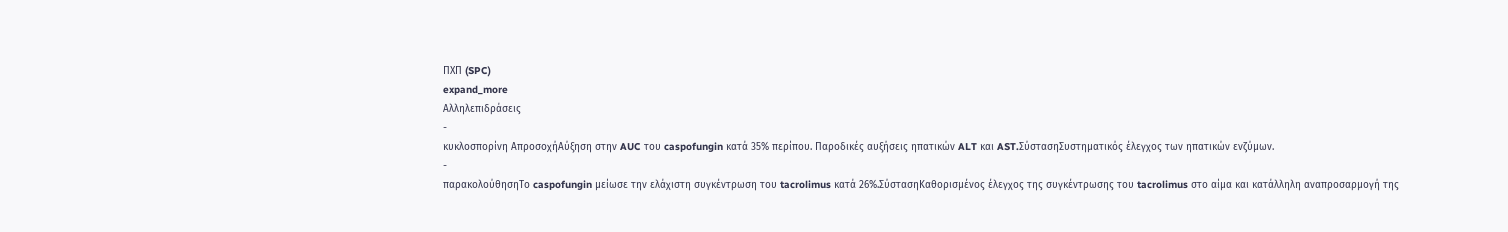ΠΧΠ (SPC)
expand_more
Αλληλεπιδράσεις
-
κυκλοσπορίνη ΑπροσοχήΑύξηση στην AUC του caspofungin κατά 35% περίπου. Παροδικές αυξήσεις ηπατικών ALT και AST.ΣύστασηΣυστηματικός έλεγχος των ηπατικών ενζύμων.
-
παρακολούθησηΤο caspofungin μείωσε την ελάχιστη συγκέντρωση του tacrolimus κατά 26%.ΣύστασηΚαθορισμένος έλεγχος της συγκέντρωσης του tacrolimus στο αίμα και κατάλληλη αναπροσαρμογή της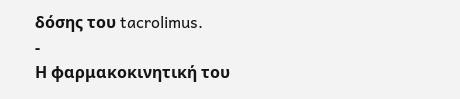δόσης του tacrolimus.
-
Η φαρμακοκινητική του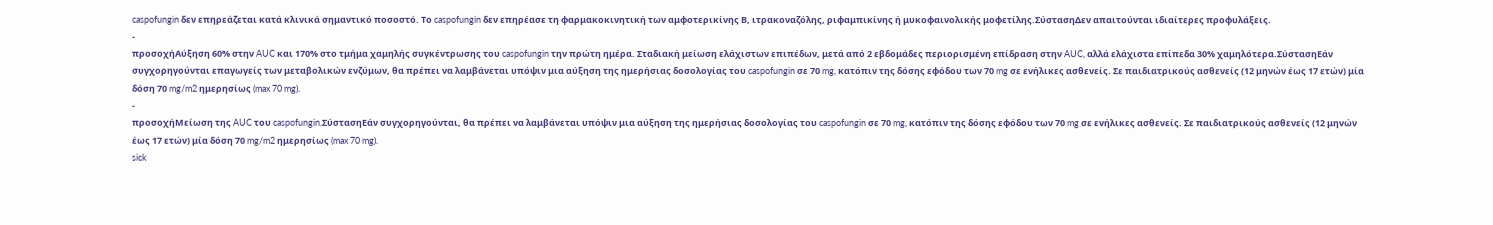caspofungin δεν επηρεάζεται κατά κλινικά σημαντικό ποσοστό. Το caspofungin δεν επηρέασε τη φαρμακοκινητική των αμφοτερικίνης Β, ιτρακοναζόλης, ριφαμπικίνης ή μυκοφαινολικής μοφετίλης.ΣύστασηΔεν απαιτούνται ιδιαίτερες προφυλάξεις.
-
προσοχήΑύξηση 60% στην AUC και 170% στο τμήμα χαμηλής συγκέντρωσης του caspofungin την πρώτη ημέρα. Σταδιακή μείωση ελάχιστων επιπέδων, μετά από 2 εβδομάδες περιορισμένη επίδραση στην AUC, αλλά ελάχιστα επίπεδα 30% χαμηλότερα.ΣύστασηΕάν συγχορηγούνται επαγωγείς των μεταβολικών ενζύμων, θα πρέπει να λαμβάνεται υπόψιν μια αύξηση της ημερήσιας δοσολογίας του caspofungin σε 70 mg, κατόπιν της δόσης εφόδου των 70 mg σε ενήλικες ασθενείς. Σε παιδιατρικούς ασθενείς (12 μηνών έως 17 ετών) μία δόση 70 mg/m2 ημερησίως (max 70 mg).
-
προσοχήΜείωση της AUC του caspofungin.ΣύστασηΕάν συγχορηγούνται, θα πρέπει να λαμβάνεται υπόψιν μια αύξηση της ημερήσιας δοσολογίας του caspofungin σε 70 mg, κατόπιν της δόσης εφόδου των 70 mg σε ενήλικες ασθενείς. Σε παιδιατρικούς ασθενείς (12 μηνών έως 17 ετών) μία δόση 70 mg/m2 ημερησίως (max 70 mg).
sick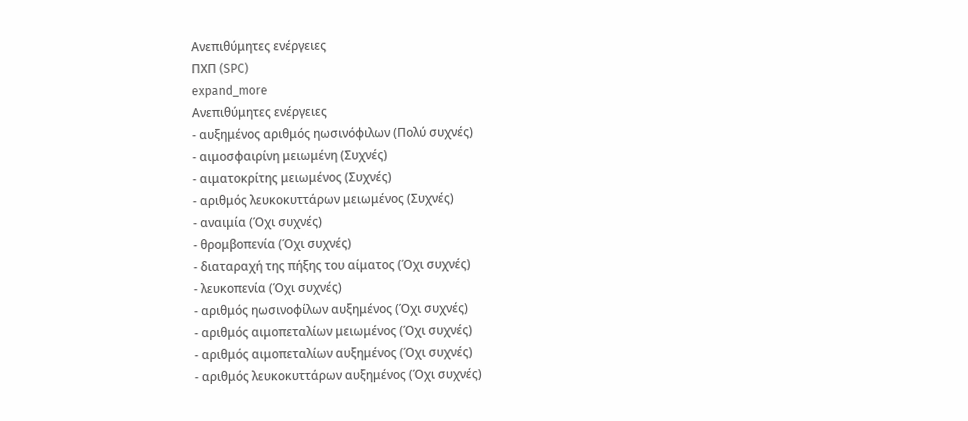Ανεπιθύμητες ενέργειες
ΠΧΠ (SPC)
expand_more
Ανεπιθύμητες ενέργειες
- αυξημένος αριθμός ηωσινόφιλων (Πολύ συχνές)
- αιμοσφαιρίνη μειωμένη (Συχνές)
- αιματοκρίτης μειωμένος (Συχνές)
- αριθμός λευκοκυττάρων μειωμένος (Συχνές)
- αναιμία (Όχι συχνές)
- θρομβοπενία (Όχι συχνές)
- διαταραχή της πήξης του αίματος (Όχι συχνές)
- λευκοπενία (Όχι συχνές)
- αριθμός ηωσινοφίλων αυξημένος (Όχι συχνές)
- αριθμός αιμοπεταλίων μειωμένος (Όχι συχνές)
- αριθμός αιμοπεταλίων αυξημένος (Όχι συχνές)
- αριθμός λευκοκυττάρων αυξημένος (Όχι συχνές)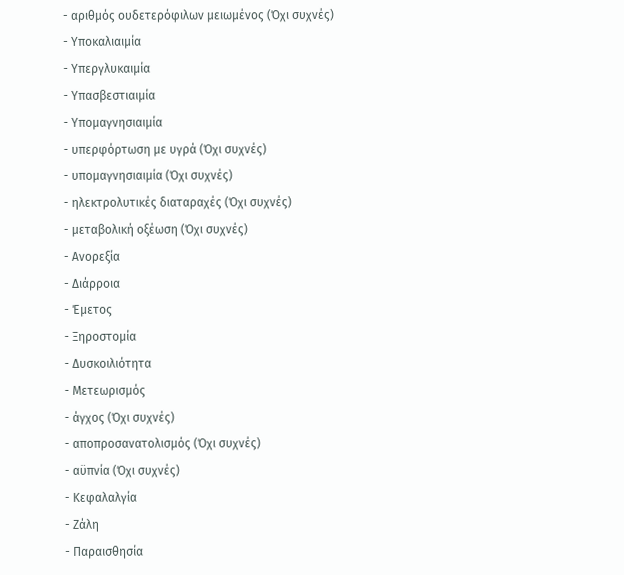- αριθμός ουδετερόφιλων μειωμένος (Όχι συχνές)
- Υποκαλιαιμία
- Υπεργλυκαιμία
- Υπασβεστιαιμία
- Υπομαγνησιαιμία
- υπερφόρτωση με υγρά (Όχι συχνές)
- υπομαγνησιαιμία (Όχι συχνές)
- ηλεκτρολυτικές διαταραχές (Όχι συχνές)
- μεταβολική οξέωση (Όχι συχνές)
- Ανορεξία
- Διάρροια
- Έμετος
- Ξηροστομία
- Δυσκοιλιότητα
- Μετεωρισμός
- άγχος (Όχι συχνές)
- αποπροσανατολισμός (Όχι συχνές)
- αϋπνία (Όχι συχνές)
- Κεφαλαλγία
- Ζάλη
- Παραισθησία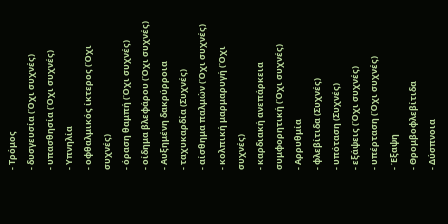- Τρόμος
- δυσγευσία (Όχι συχνές)
- υπασθησία (Όχι συχνές)
- Υπνηλία
- οφθαλμικός ίκτερος (Όχι συχνές)
- όραση θαμπή (Όχι συχνές)
- οίδημα βλεφάρου (Όχι συχνές)
- Αυξημένη δακρύρροια
- ταχυκαρδία (Συχνές)
- αίσθημα παλμών (Όχι συχνές)
- κολπική μαρμαρυγή (Όχι συχνές)
- καρδιακή ανεπάρκεια συμφορητική (Όχι συχνές)
- Αρρυθμία
- φλεβίτιδα (Συχνές)
- υπόταση (Συχνές)
- εξάψεις (Όχι συχνές)
- υπέρταση (Όχι συχνές)
- Έξαψη
- Θρομβοφλεβίτιδα
- Δύσπνοια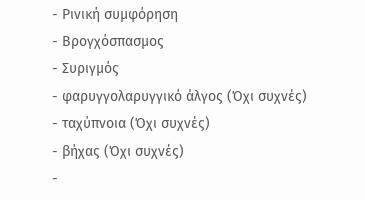- Ρινική συμφόρηση
- Βρογχόσπασμος
- Συριγμός
- φαρυγγολαρυγγικό άλγος (Όχι συχνές)
- ταχύπνοια (Όχι συχνές)
- βήχας (Όχι συχνές)
-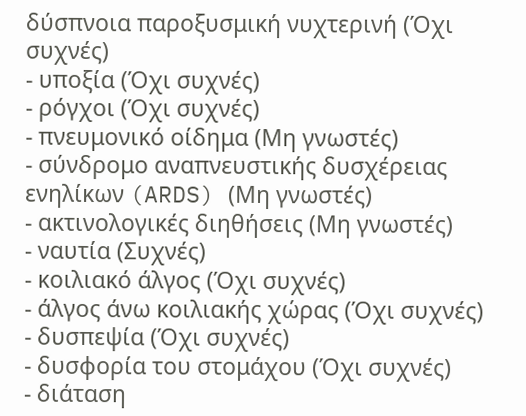δύσπνοια παροξυσμική νυχτερινή (Όχι συχνές)
- υποξία (Όχι συχνές)
- ρόγχοι (Όχι συχνές)
- πνευμονικό οίδημα (Μη γνωστές)
- σύνδρομο αναπνευστικής δυσχέρειας ενηλίκων (ARDS) (Μη γνωστές)
- ακτινολογικές διηθήσεις (Μη γνωστές)
- ναυτία (Συχνές)
- κοιλιακό άλγος (Όχι συχνές)
- άλγος άνω κοιλιακής χώρας (Όχι συχνές)
- δυσπεψία (Όχι συχνές)
- δυσφορία του στομάχου (Όχι συχνές)
- διάταση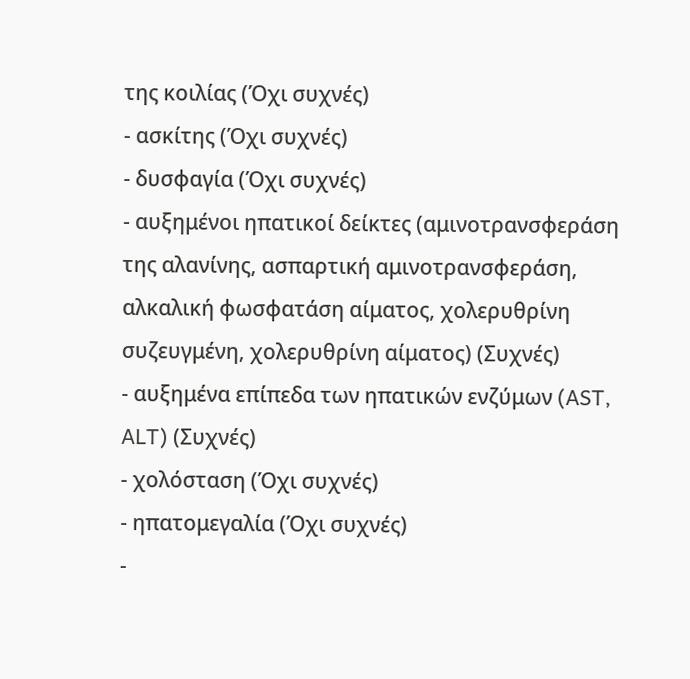της κοιλίας (Όχι συχνές)
- ασκίτης (Όχι συχνές)
- δυσφαγία (Όχι συχνές)
- αυξημένοι ηπατικοί δείκτες (αμινοτρανσφεράση της αλανίνης, ασπαρτική αμινοτρανσφεράση, αλκαλική φωσφατάση αίματος, χολερυθρίνη συζευγμένη, χολερυθρίνη αίματος) (Συχνές)
- αυξημένα επίπεδα των ηπατικών ενζύμων (AST, ALT) (Συχνές)
- χολόσταση (Όχι συχνές)
- ηπατομεγαλία (Όχι συχνές)
-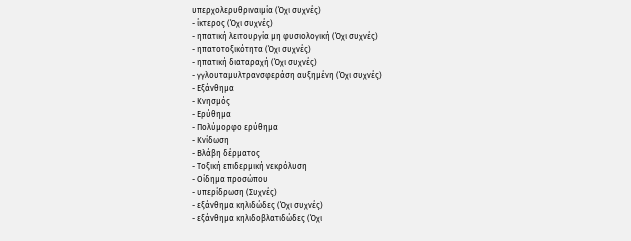υπερχολερυθριναιμία (Όχι συχνές)
- ίκτερος (Όχι συχνές)
- ηπατική λειτουργία μη φυσιολογική (Όχι συχνές)
- ηπατοτοξικότητα (Όχι συχνές)
- ηπατική διαταραχή (Όχι συχνές)
- γγλουταμυλτρανσφεράση αυξημένη (Όχι συχνές)
- Εξάνθημα
- Κνησμός
- Ερύθημα
- Πολύμορφο ερύθημα
- Κνίδωση
- Βλάβη δέρματος
- Τοξική επιδερμική νεκρόλυση
- Οίδημα προσώπου
- υπερίδρωση (Συχνές)
- εξάνθημα κηλιδώδες (Όχι συχνές)
- εξάνθημα κηλιδοβλατιδώδες (Όχι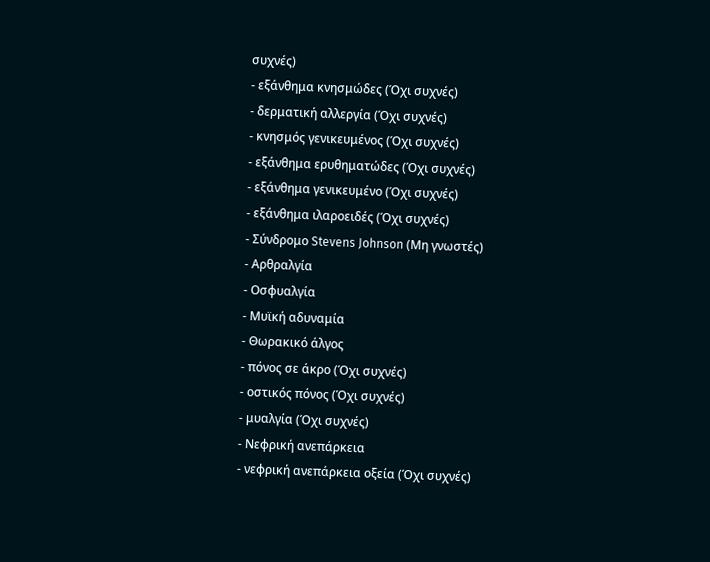συχνές)
- εξάνθημα κνησμώδες (Όχι συχνές)
- δερματική αλλεργία (Όχι συχνές)
- κνησμός γενικευμένος (Όχι συχνές)
- εξάνθημα ερυθηματώδες (Όχι συχνές)
- εξάνθημα γενικευμένο (Όχι συχνές)
- εξάνθημα ιλαροειδές (Όχι συχνές)
- Σύνδρομο Stevens Johnson (Μη γνωστές)
- Αρθραλγία
- Οσφυαλγία
- Μυϊκή αδυναμία
- Θωρακικό άλγος
- πόνος σε άκρο (Όχι συχνές)
- οστικός πόνος (Όχι συχνές)
- μυαλγία (Όχι συχνές)
- Νεφρική ανεπάρκεια
- νεφρική ανεπάρκεια οξεία (Όχι συχνές)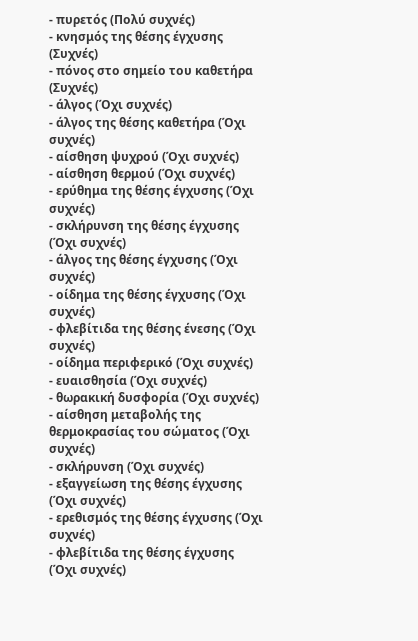- πυρετός (Πολύ συχνές)
- κνησμός της θέσης έγχυσης (Συχνές)
- πόνος στο σημείο του καθετήρα (Συχνές)
- άλγος (Όχι συχνές)
- άλγος της θέσης καθετήρα (Όχι συχνές)
- αίσθηση ψυχρού (Όχι συχνές)
- αίσθηση θερμού (Όχι συχνές)
- ερύθημα της θέσης έγχυσης (Όχι συχνές)
- σκλήρυνση της θέσης έγχυσης (Όχι συχνές)
- άλγος της θέσης έγχυσης (Όχι συχνές)
- οίδημα της θέσης έγχυσης (Όχι συχνές)
- φλεβίτιδα της θέσης ένεσης (Όχι συχνές)
- οίδημα περιφερικό (Όχι συχνές)
- ευαισθησία (Όχι συχνές)
- θωρακική δυσφορία (Όχι συχνές)
- αίσθηση μεταβολής της θερμοκρασίας του σώματος (Όχι συχνές)
- σκλήρυνση (Όχι συχνές)
- εξαγγείωση της θέσης έγχυσης (Όχι συχνές)
- ερεθισμός της θέσης έγχυσης (Όχι συχνές)
- φλεβίτιδα της θέσης έγχυσης (Όχι συχνές)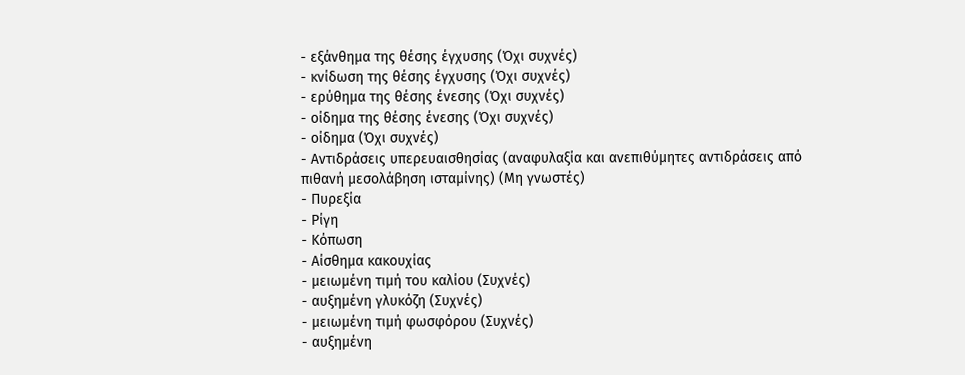- εξάνθημα της θέσης έγχυσης (Όχι συχνές)
- κνίδωση της θέσης έγχυσης (Όχι συχνές)
- ερύθημα της θέσης ένεσης (Όχι συχνές)
- οίδημα της θέσης ένεσης (Όχι συχνές)
- οίδημα (Όχι συχνές)
- Αντιδράσεις υπερευαισθησίας (αναφυλαξία και ανεπιθύμητες αντιδράσεις από πιθανή μεσολάβηση ισταμίνης) (Μη γνωστές)
- Πυρεξία
- Ρίγη
- Κόπωση
- Αίσθημα κακουχίας
- μειωμένη τιμή του καλίου (Συχνές)
- αυξημένη γλυκόζη (Συχνές)
- μειωμένη τιμή φωσφόρου (Συχνές)
- αυξημένη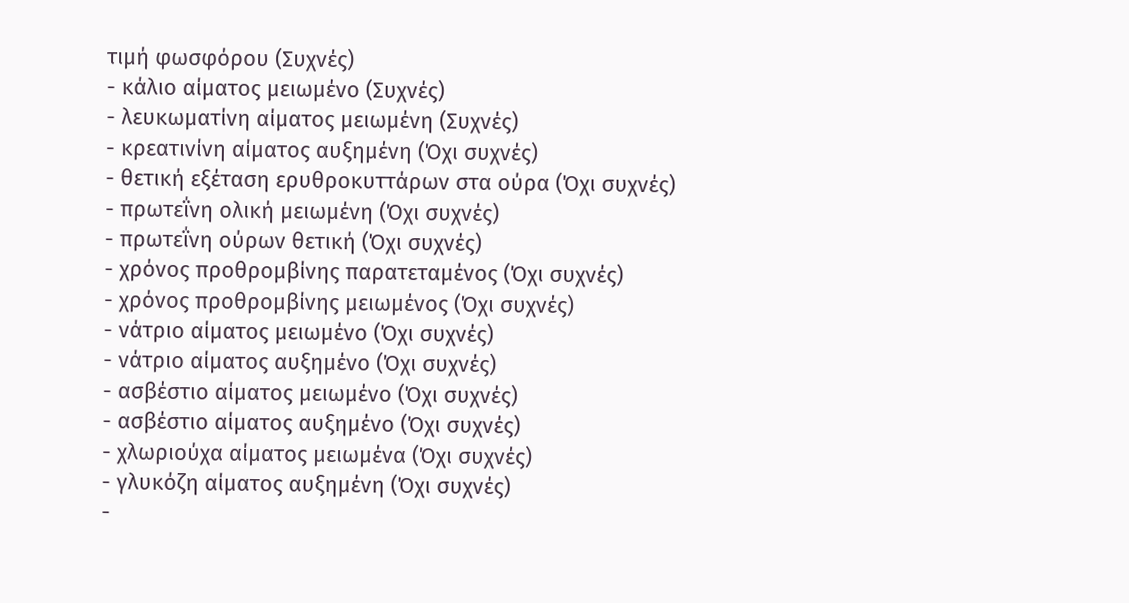τιμή φωσφόρου (Συχνές)
- κάλιο αίματος μειωμένο (Συχνές)
- λευκωματίνη αίματος μειωμένη (Συχνές)
- κρεατινίνη αίματος αυξημένη (Όχι συχνές)
- θετική εξέταση ερυθροκυττάρων στα ούρα (Όχι συχνές)
- πρωτεΐνη ολική μειωμένη (Όχι συχνές)
- πρωτεΐνη ούρων θετική (Όχι συχνές)
- χρόνος προθρομβίνης παρατεταμένος (Όχι συχνές)
- χρόνος προθρομβίνης μειωμένος (Όχι συχνές)
- νάτριο αίματος μειωμένο (Όχι συχνές)
- νάτριο αίματος αυξημένο (Όχι συχνές)
- ασβέστιο αίματος μειωμένο (Όχι συχνές)
- ασβέστιο αίματος αυξημένο (Όχι συχνές)
- χλωριούχα αίματος μειωμένα (Όχι συχνές)
- γλυκόζη αίματος αυξημένη (Όχι συχνές)
-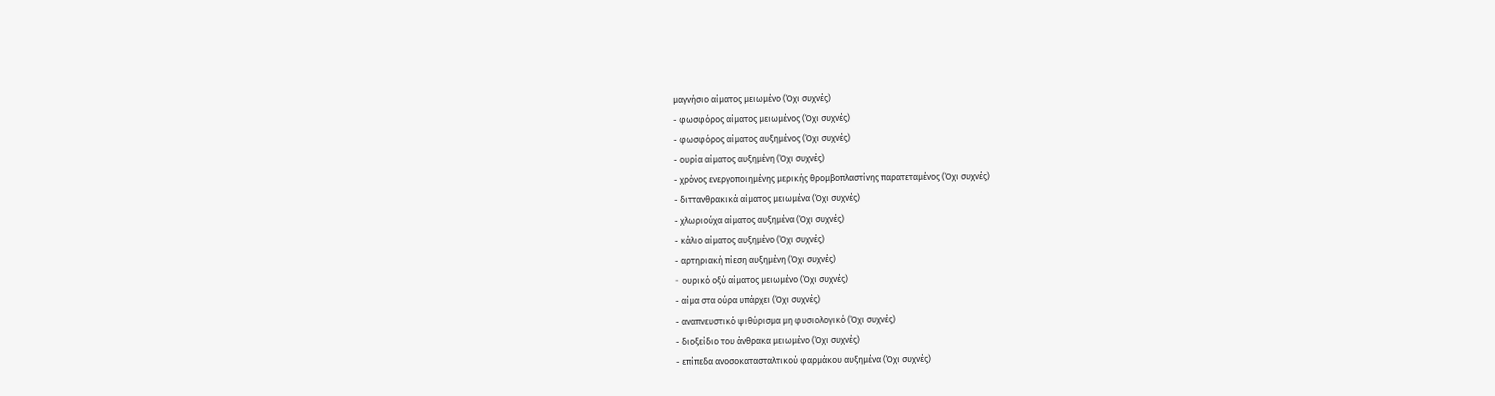μαγνήσιο αίματος μειωμένο (Όχι συχνές)
- φωσφόρος αίματος μειωμένος (Όχι συχνές)
- φωσφόρος αίματος αυξημένος (Όχι συχνές)
- ουρία αίματος αυξημένη (Όχι συχνές)
- χρόνος ενεργοποιημένης μερικής θρομβοπλαστίνης παρατεταμένος (Όχι συχνές)
- διττανθρακικά αίματος μειωμένα (Όχι συχνές)
- χλωριούχα αίματος αυξημένα (Όχι συχνές)
- κάλιο αίματος αυξημένο (Όχι συχνές)
- αρτηριακή πίεση αυξημένη (Όχι συχνές)
- oυρικό οξύ αίματος μειωμένο (Όχι συχνές)
- αίμα στα ούρα υπάρχει (Όχι συχνές)
- αναπνευστικό ψιθύρισμα μη φυσιολογικό (Όχι συχνές)
- διοξείδιο του άνθρακα μειωμένο (Όχι συχνές)
- επίπεδα ανοσοκατασταλτικού φαρμάκου αυξημένα (Όχι συχνές)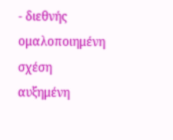- διεθνής ομαλοποιημένη σχέση αυξημένη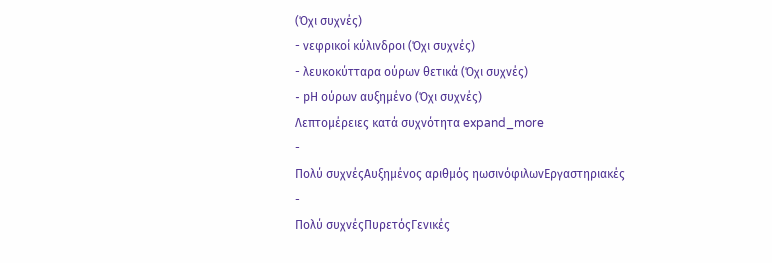(Όχι συχνές)
- νεφρικοί κύλινδροι (Όχι συχνές)
- λευκοκύτταρα ούρων θετικά (Όχι συχνές)
- pΗ ούρων αυξημένο (Όχι συχνές)
Λεπτομέρειες κατά συχνότητα expand_more
-
Πολύ συχνέςΑυξημένος αριθμός ηωσινόφιλωνΕργαστηριακές
-
Πολύ συχνέςΠυρετόςΓενικές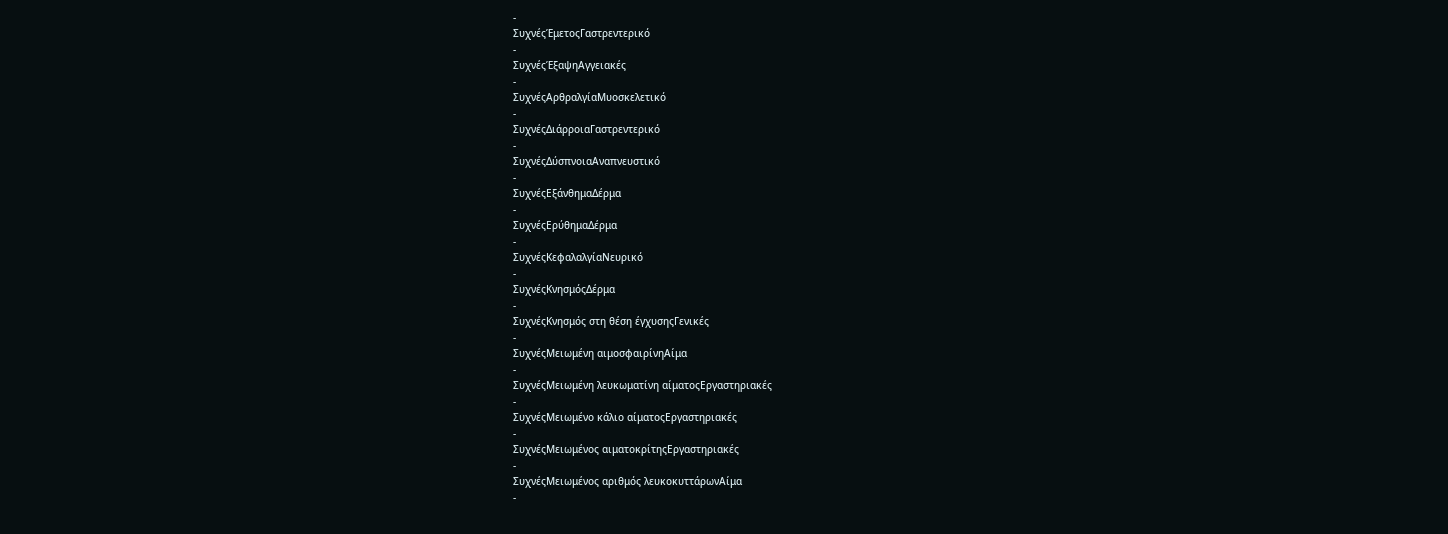-
ΣυχνέςΈμετοςΓαστρεντερικό
-
ΣυχνέςΈξαψηΑγγειακές
-
ΣυχνέςΑρθραλγίαΜυοσκελετικό
-
ΣυχνέςΔιάρροιαΓαστρεντερικό
-
ΣυχνέςΔύσπνοιαΑναπνευστικό
-
ΣυχνέςΕξάνθημαΔέρμα
-
ΣυχνέςΕρύθημαΔέρμα
-
ΣυχνέςΚεφαλαλγίαΝευρικό
-
ΣυχνέςΚνησμόςΔέρμα
-
ΣυχνέςΚνησμός στη θέση έγχυσηςΓενικές
-
ΣυχνέςΜειωμένη αιμοσφαιρίνηΑίμα
-
ΣυχνέςΜειωμένη λευκωματίνη αίματοςΕργαστηριακές
-
ΣυχνέςΜειωμένο κάλιο αίματοςΕργαστηριακές
-
ΣυχνέςΜειωμένος αιματοκρίτηςΕργαστηριακές
-
ΣυχνέςΜειωμένος αριθμός λευκοκυττάρωνΑίμα
-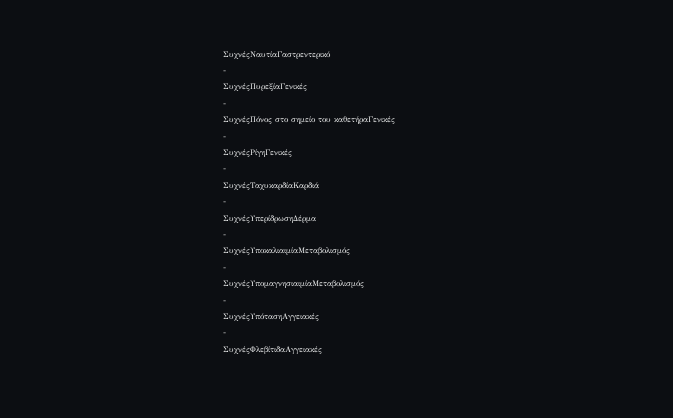ΣυχνέςΝαυτίαΓαστρεντερικό
-
ΣυχνέςΠυρεξίαΓενικές
-
ΣυχνέςΠόνος στο σημείο του καθετήραΓενικές
-
ΣυχνέςΡίγηΓενικές
-
ΣυχνέςΤαχυκαρδίαΚαρδιά
-
ΣυχνέςΥπερίδρωσηΔέρμα
-
ΣυχνέςΥποκαλιαιμίαΜεταβολισμός
-
ΣυχνέςΥπομαγνησιαιμίαΜεταβολισμός
-
ΣυχνέςΥπότασηΑγγειακές
-
ΣυχνέςΦλεβίτιδαΑγγειακές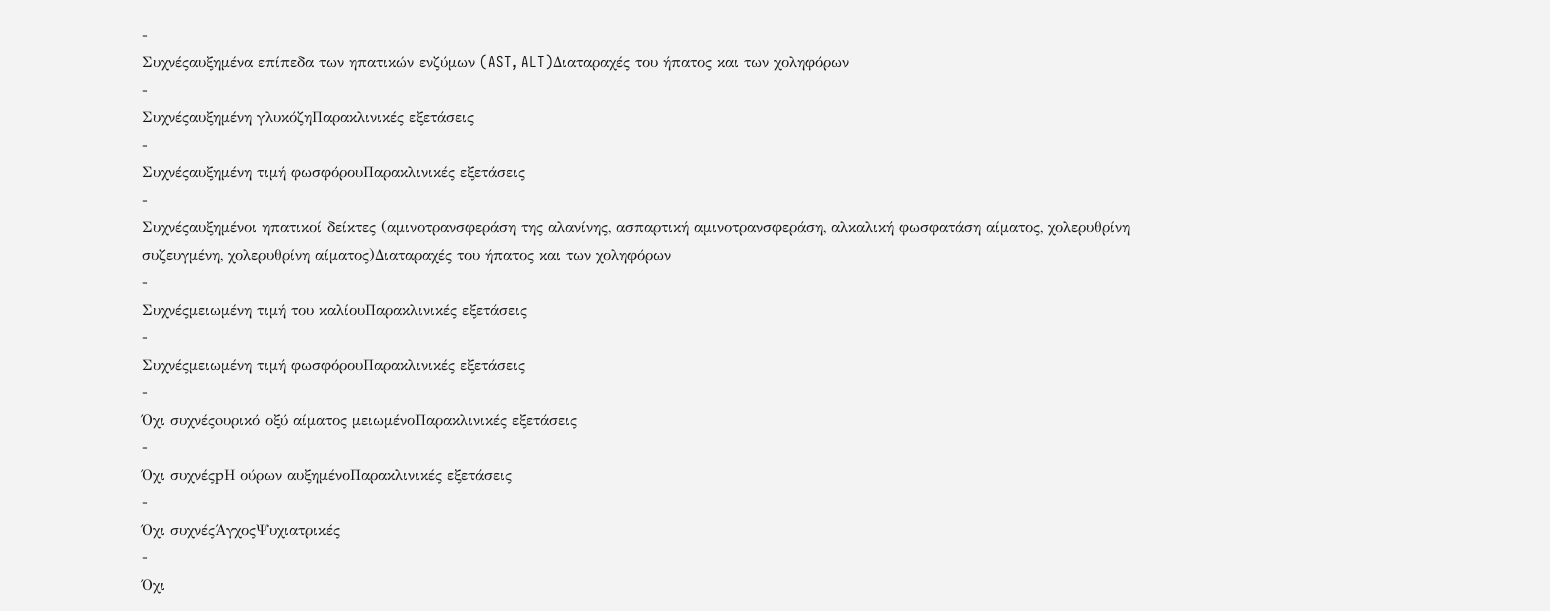-
Συχνέςαυξημένα επίπεδα των ηπατικών ενζύμων (AST, ALT)Διαταραχές του ήπατος και των χοληφόρων
-
Συχνέςαυξημένη γλυκόζηΠαρακλινικές εξετάσεις
-
Συχνέςαυξημένη τιμή φωσφόρουΠαρακλινικές εξετάσεις
-
Συχνέςαυξημένοι ηπατικοί δείκτες (αμινοτρανσφεράση της αλανίνης, ασπαρτική αμινοτρανσφεράση, αλκαλική φωσφατάση αίματος, χολερυθρίνη συζευγμένη, χολερυθρίνη αίματος)Διαταραχές του ήπατος και των χοληφόρων
-
Συχνέςμειωμένη τιμή του καλίουΠαρακλινικές εξετάσεις
-
Συχνέςμειωμένη τιμή φωσφόρουΠαρακλινικές εξετάσεις
-
Όχι συχνέςoυρικό οξύ αίματος μειωμένοΠαρακλινικές εξετάσεις
-
Όχι συχνέςpΗ ούρων αυξημένοΠαρακλινικές εξετάσεις
-
Όχι συχνέςΆγχοςΨυχιατρικές
-
Όχι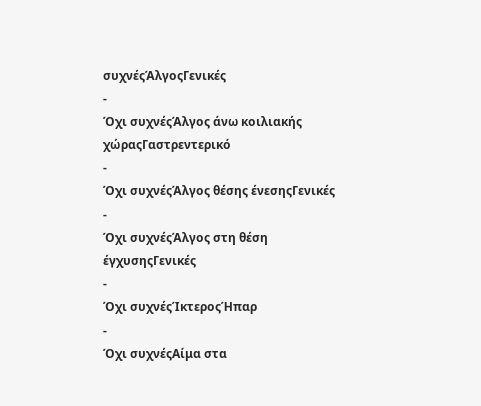συχνέςΆλγοςΓενικές
-
Όχι συχνέςΆλγος άνω κοιλιακής χώραςΓαστρεντερικό
-
Όχι συχνέςΆλγος θέσης ένεσηςΓενικές
-
Όχι συχνέςΆλγος στη θέση έγχυσηςΓενικές
-
Όχι συχνέςΊκτεροςΉπαρ
-
Όχι συχνέςΑίμα στα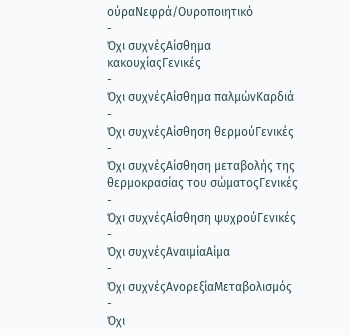ούραΝεφρά/Ουροποιητικό
-
Όχι συχνέςΑίσθημα κακουχίαςΓενικές
-
Όχι συχνέςΑίσθημα παλμώνΚαρδιά
-
Όχι συχνέςΑίσθηση θερμούΓενικές
-
Όχι συχνέςΑίσθηση μεταβολής της θερμοκρασίας του σώματοςΓενικές
-
Όχι συχνέςΑίσθηση ψυχρούΓενικές
-
Όχι συχνέςΑναιμίαΑίμα
-
Όχι συχνέςΑνορεξίαΜεταβολισμός
-
Όχι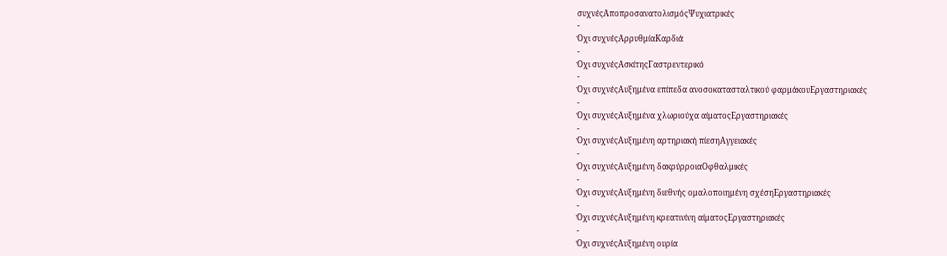συχνέςΑποπροσανατολισμόςΨυχιατρικές
-
Όχι συχνέςΑρρυθμίαΚαρδιά
-
Όχι συχνέςΑσκίτηςΓαστρεντερικό
-
Όχι συχνέςΑυξημένα επίπεδα ανοσοκατασταλτικού φαρμάκουΕργαστηριακές
-
Όχι συχνέςΑυξημένα χλωριούχα αίματοςΕργαστηριακές
-
Όχι συχνέςΑυξημένη αρτηριακή πίεσηΑγγειακές
-
Όχι συχνέςΑυξημένη δακρύρροιαΟφθαλμικές
-
Όχι συχνέςΑυξημένη διεθνής ομαλοποιημένη σχέσηΕργαστηριακές
-
Όχι συχνέςΑυξημένη κρεατινίνη αίματοςΕργαστηριακές
-
Όχι συχνέςΑυξημένη ουρία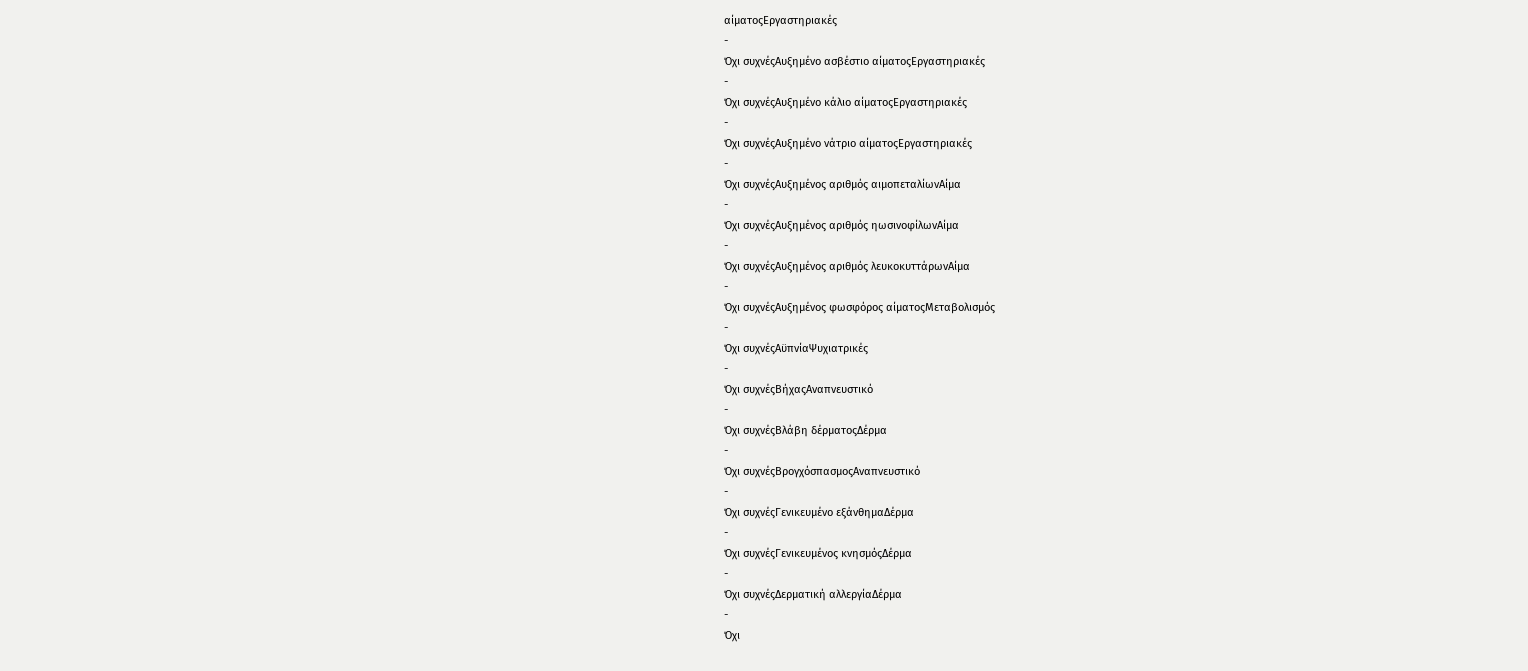αίματοςΕργαστηριακές
-
Όχι συχνέςΑυξημένο ασβέστιο αίματοςΕργαστηριακές
-
Όχι συχνέςΑυξημένο κάλιο αίματοςΕργαστηριακές
-
Όχι συχνέςΑυξημένο νάτριο αίματοςΕργαστηριακές
-
Όχι συχνέςΑυξημένος αριθμός αιμοπεταλίωνΑίμα
-
Όχι συχνέςΑυξημένος αριθμός ηωσινοφίλωνΑίμα
-
Όχι συχνέςΑυξημένος αριθμός λευκοκυττάρωνΑίμα
-
Όχι συχνέςΑυξημένος φωσφόρος αίματοςΜεταβολισμός
-
Όχι συχνέςΑϋπνίαΨυχιατρικές
-
Όχι συχνέςΒήχαςΑναπνευστικό
-
Όχι συχνέςΒλάβη δέρματοςΔέρμα
-
Όχι συχνέςΒρογχόσπασμοςΑναπνευστικό
-
Όχι συχνέςΓενικευμένο εξάνθημαΔέρμα
-
Όχι συχνέςΓενικευμένος κνησμόςΔέρμα
-
Όχι συχνέςΔερματική αλλεργίαΔέρμα
-
Όχι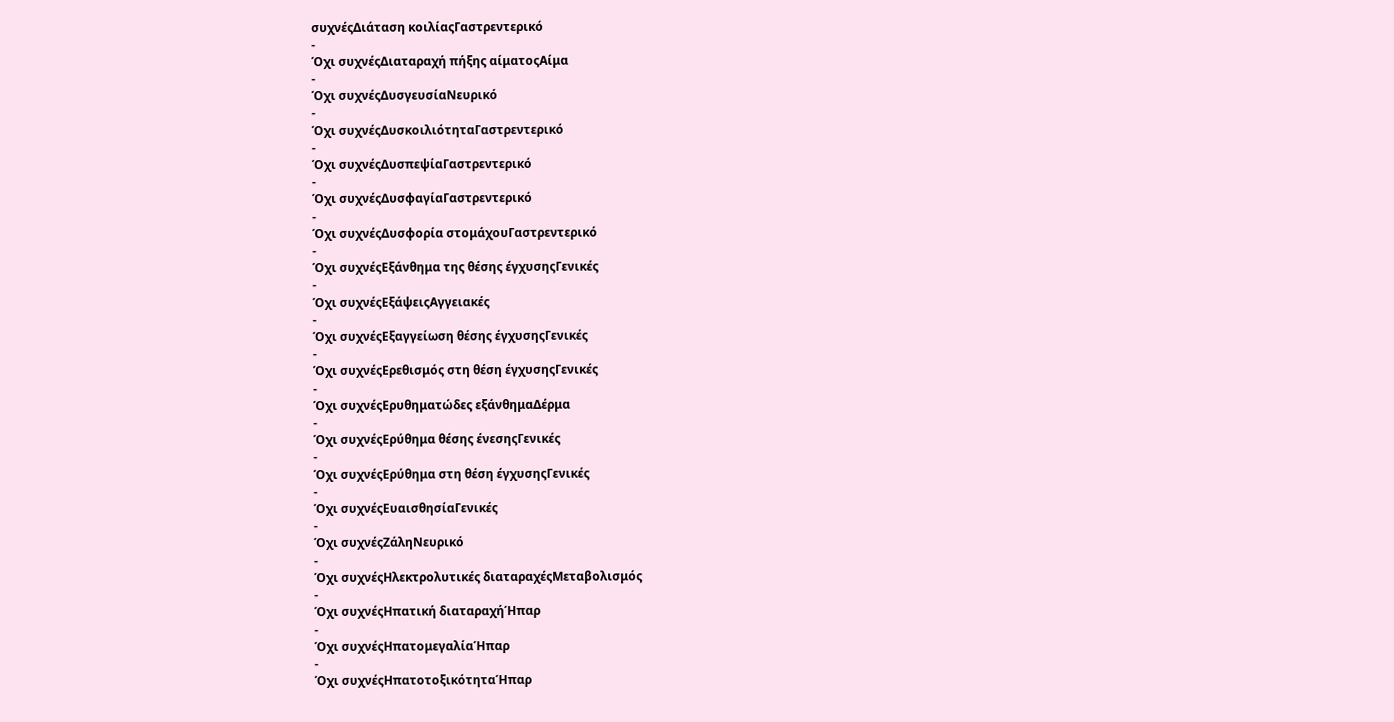συχνέςΔιάταση κοιλίαςΓαστρεντερικό
-
Όχι συχνέςΔιαταραχή πήξης αίματοςΑίμα
-
Όχι συχνέςΔυσγευσίαΝευρικό
-
Όχι συχνέςΔυσκοιλιότηταΓαστρεντερικό
-
Όχι συχνέςΔυσπεψίαΓαστρεντερικό
-
Όχι συχνέςΔυσφαγίαΓαστρεντερικό
-
Όχι συχνέςΔυσφορία στομάχουΓαστρεντερικό
-
Όχι συχνέςΕξάνθημα της θέσης έγχυσηςΓενικές
-
Όχι συχνέςΕξάψειςΑγγειακές
-
Όχι συχνέςΕξαγγείωση θέσης έγχυσηςΓενικές
-
Όχι συχνέςΕρεθισμός στη θέση έγχυσηςΓενικές
-
Όχι συχνέςΕρυθηματώδες εξάνθημαΔέρμα
-
Όχι συχνέςΕρύθημα θέσης ένεσηςΓενικές
-
Όχι συχνέςΕρύθημα στη θέση έγχυσηςΓενικές
-
Όχι συχνέςΕυαισθησίαΓενικές
-
Όχι συχνέςΖάληΝευρικό
-
Όχι συχνέςΗλεκτρολυτικές διαταραχέςΜεταβολισμός
-
Όχι συχνέςΗπατική διαταραχήΉπαρ
-
Όχι συχνέςΗπατομεγαλίαΉπαρ
-
Όχι συχνέςΗπατοτοξικότηταΉπαρ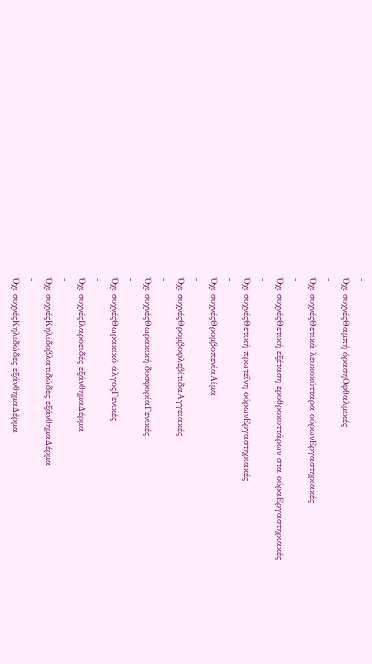-
Όχι συχνέςΘαμπή όρασηΟφθαλμικές
-
Όχι συχνέςΘετικά λευκοκύτταρα ούρωνΕργαστηριακές
-
Όχι συχνέςΘετική εξέταση ερυθροκυττάρων στα ούραΕργαστηριακές
-
Όχι συχνέςΘετική πρωτεΐνη ούρωνΕργαστηριακές
-
Όχι συχνέςΘρομβοπενίαΑίμα
-
Όχι συχνέςΘρομβοφλεβίτιδαΑγγειακές
-
Όχι συχνέςΘωρακική δυσφορίαΓενικές
-
Όχι συχνέςΘωρακικό άλγοςΓενικές
-
Όχι συχνέςΙλαροειδές εξάνθημαΔέρμα
-
Όχι συχνέςΚηλιδοβλατιδώδες εξάνθημαΔέρμα
-
Όχι συχνέςΚηλιδώδες εξάνθημαΔέρμα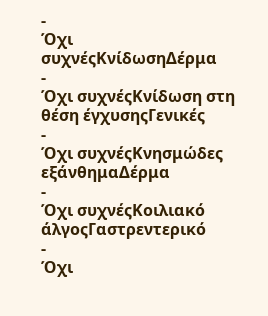-
Όχι συχνέςΚνίδωσηΔέρμα
-
Όχι συχνέςΚνίδωση στη θέση έγχυσηςΓενικές
-
Όχι συχνέςΚνησμώδες εξάνθημαΔέρμα
-
Όχι συχνέςΚοιλιακό άλγοςΓαστρεντερικό
-
Όχι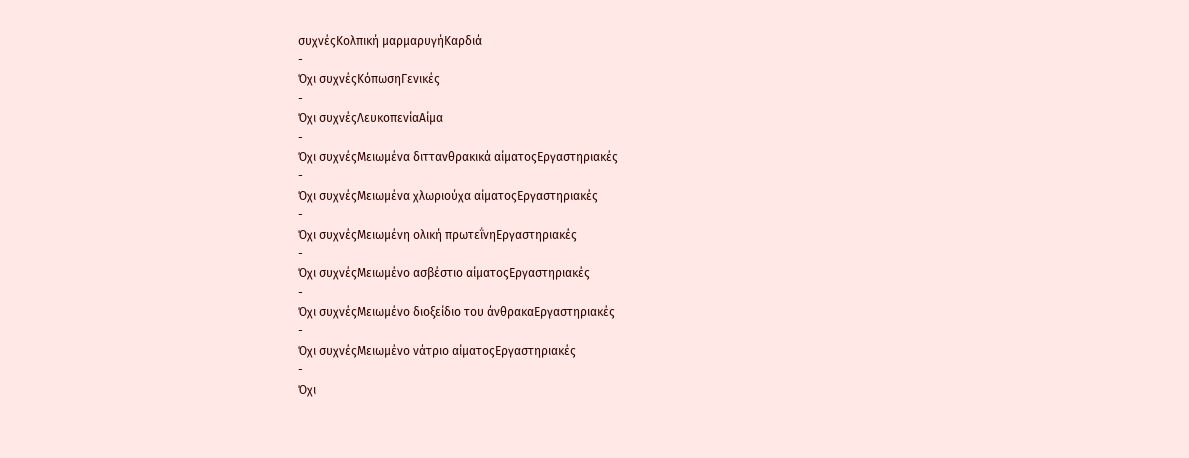συχνέςΚολπική μαρμαρυγήΚαρδιά
-
Όχι συχνέςΚόπωσηΓενικές
-
Όχι συχνέςΛευκοπενίαΑίμα
-
Όχι συχνέςΜειωμένα διττανθρακικά αίματοςΕργαστηριακές
-
Όχι συχνέςΜειωμένα χλωριούχα αίματοςΕργαστηριακές
-
Όχι συχνέςΜειωμένη ολική πρωτεΐνηΕργαστηριακές
-
Όχι συχνέςΜειωμένο ασβέστιο αίματοςΕργαστηριακές
-
Όχι συχνέςΜειωμένο διοξείδιο του άνθρακαΕργαστηριακές
-
Όχι συχνέςΜειωμένο νάτριο αίματοςΕργαστηριακές
-
Όχι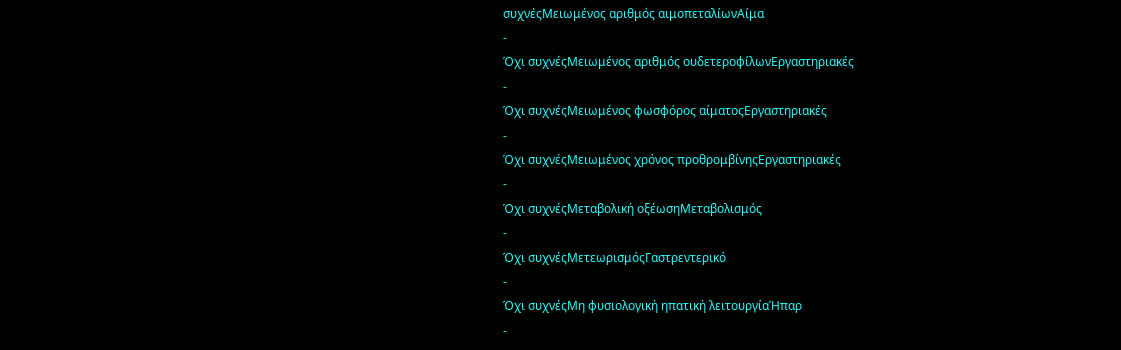συχνέςΜειωμένος αριθμός αιμοπεταλίωνΑίμα
-
Όχι συχνέςΜειωμένος αριθμός ουδετεροφίλωνΕργαστηριακές
-
Όχι συχνέςΜειωμένος φωσφόρος αίματοςΕργαστηριακές
-
Όχι συχνέςΜειωμένος χρόνος προθρομβίνηςΕργαστηριακές
-
Όχι συχνέςΜεταβολική οξέωσηΜεταβολισμός
-
Όχι συχνέςΜετεωρισμόςΓαστρεντερικό
-
Όχι συχνέςΜη φυσιολογική ηπατική λειτουργίαΉπαρ
-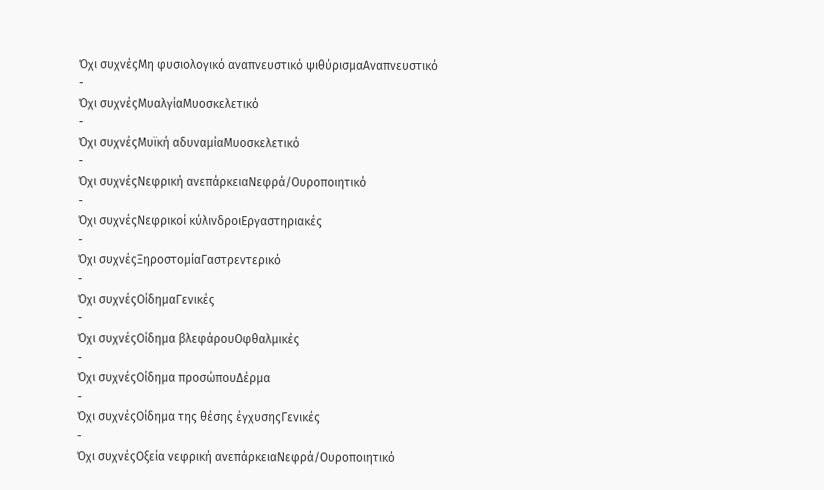Όχι συχνέςΜη φυσιολογικό αναπνευστικό ψιθύρισμαΑναπνευστικό
-
Όχι συχνέςΜυαλγίαΜυοσκελετικό
-
Όχι συχνέςΜυϊκή αδυναμίαΜυοσκελετικό
-
Όχι συχνέςΝεφρική ανεπάρκειαΝεφρά/Ουροποιητικό
-
Όχι συχνέςΝεφρικοί κύλινδροιΕργαστηριακές
-
Όχι συχνέςΞηροστομίαΓαστρεντερικό
-
Όχι συχνέςΟίδημαΓενικές
-
Όχι συχνέςΟίδημα βλεφάρουΟφθαλμικές
-
Όχι συχνέςΟίδημα προσώπουΔέρμα
-
Όχι συχνέςΟίδημα της θέσης έγχυσηςΓενικές
-
Όχι συχνέςΟξεία νεφρική ανεπάρκειαΝεφρά/Ουροποιητικό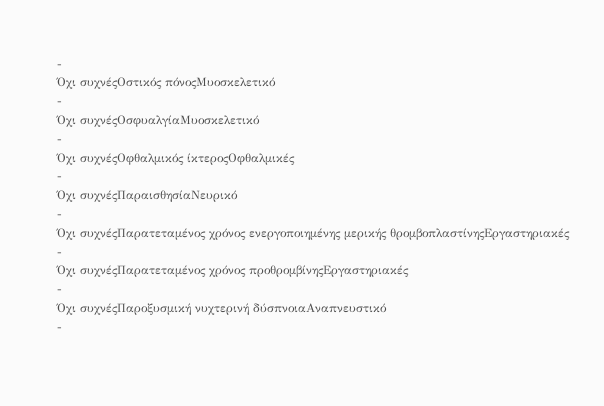-
Όχι συχνέςΟστικός πόνοςΜυοσκελετικό
-
Όχι συχνέςΟσφυαλγίαΜυοσκελετικό
-
Όχι συχνέςΟφθαλμικός ίκτεροςΟφθαλμικές
-
Όχι συχνέςΠαραισθησίαΝευρικό
-
Όχι συχνέςΠαρατεταμένος χρόνος ενεργοποιημένης μερικής θρομβοπλαστίνηςΕργαστηριακές
-
Όχι συχνέςΠαρατεταμένος χρόνος προθρομβίνηςΕργαστηριακές
-
Όχι συχνέςΠαροξυσμική νυχτερινή δύσπνοιαΑναπνευστικό
-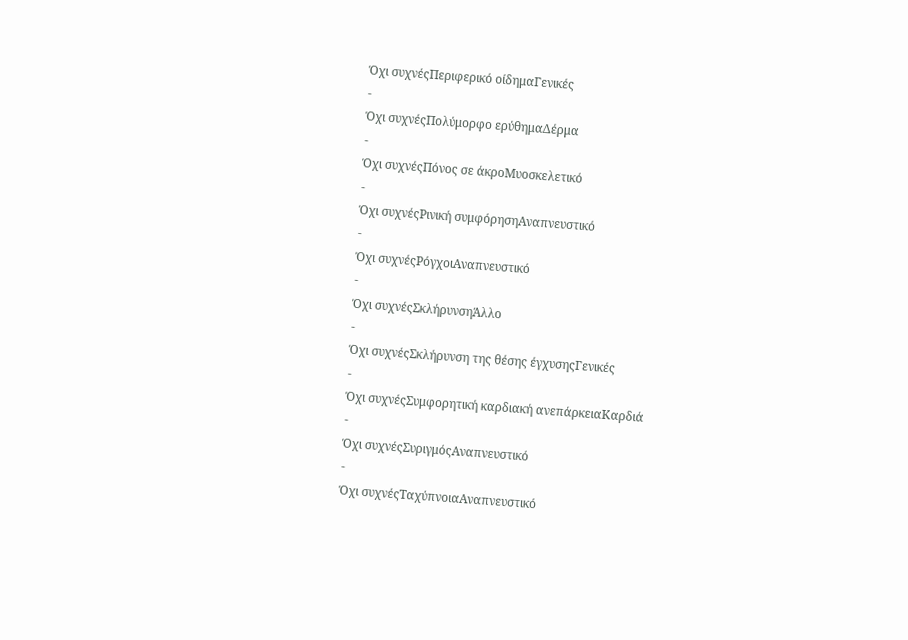Όχι συχνέςΠεριφερικό οίδημαΓενικές
-
Όχι συχνέςΠολύμορφο ερύθημαΔέρμα
-
Όχι συχνέςΠόνος σε άκροΜυοσκελετικό
-
Όχι συχνέςΡινική συμφόρησηΑναπνευστικό
-
Όχι συχνέςΡόγχοιΑναπνευστικό
-
Όχι συχνέςΣκλήρυνσηΆλλο
-
Όχι συχνέςΣκλήρυνση της θέσης έγχυσηςΓενικές
-
Όχι συχνέςΣυμφορητική καρδιακή ανεπάρκειαΚαρδιά
-
Όχι συχνέςΣυριγμόςΑναπνευστικό
-
Όχι συχνέςΤαχύπνοιαΑναπνευστικό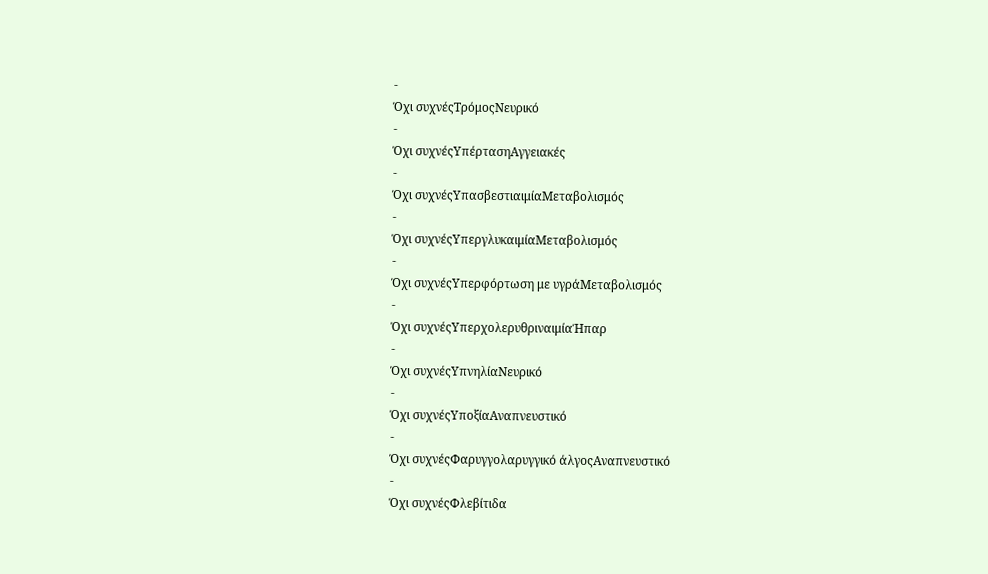-
Όχι συχνέςΤρόμοςΝευρικό
-
Όχι συχνέςΥπέρτασηΑγγειακές
-
Όχι συχνέςΥπασβεστιαιμίαΜεταβολισμός
-
Όχι συχνέςΥπεργλυκαιμίαΜεταβολισμός
-
Όχι συχνέςΥπερφόρτωση με υγράΜεταβολισμός
-
Όχι συχνέςΥπερχολερυθριναιμίαΉπαρ
-
Όχι συχνέςΥπνηλίαΝευρικό
-
Όχι συχνέςΥποξίαΑναπνευστικό
-
Όχι συχνέςΦαρυγγολαρυγγικό άλγοςΑναπνευστικό
-
Όχι συχνέςΦλεβίτιδα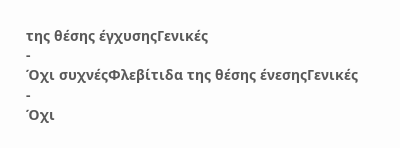της θέσης έγχυσηςΓενικές
-
Όχι συχνέςΦλεβίτιδα της θέσης ένεσηςΓενικές
-
Όχι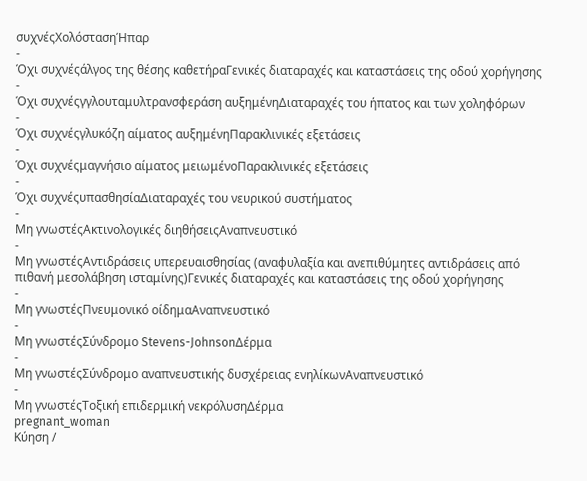συχνέςΧολόστασηΉπαρ
-
Όχι συχνέςάλγος της θέσης καθετήραΓενικές διαταραχές και καταστάσεις της οδού χορήγησης
-
Όχι συχνέςγγλουταμυλτρανσφεράση αυξημένηΔιαταραχές του ήπατος και των χοληφόρων
-
Όχι συχνέςγλυκόζη αίματος αυξημένηΠαρακλινικές εξετάσεις
-
Όχι συχνέςμαγνήσιο αίματος μειωμένοΠαρακλινικές εξετάσεις
-
Όχι συχνέςυπασθησίαΔιαταραχές του νευρικού συστήματος
-
Μη γνωστέςΑκτινολογικές διηθήσειςΑναπνευστικό
-
Μη γνωστέςΑντιδράσεις υπερευαισθησίας (αναφυλαξία και ανεπιθύμητες αντιδράσεις από πιθανή μεσολάβηση ισταμίνης)Γενικές διαταραχές και καταστάσεις της οδού χορήγησης
-
Μη γνωστέςΠνευμονικό οίδημαΑναπνευστικό
-
Μη γνωστέςΣύνδρομο Stevens-JohnsonΔέρμα
-
Μη γνωστέςΣύνδρομο αναπνευστικής δυσχέρειας ενηλίκωνΑναπνευστικό
-
Μη γνωστέςΤοξική επιδερμική νεκρόλυσηΔέρμα
pregnant_woman
Κύηση /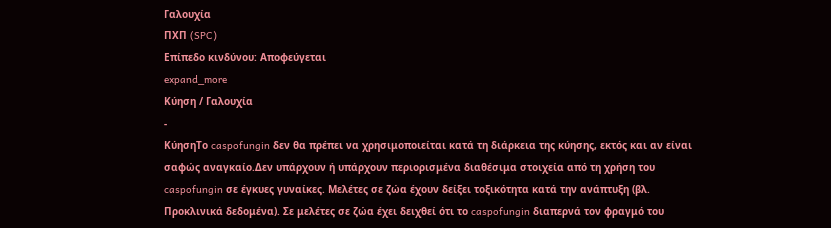Γαλουχία
ΠΧΠ (SPC)
Επίπεδο κινδύνου: Αποφεύγεται
expand_more
Κύηση / Γαλουχία
-
ΚύησηΤο caspofungin δεν θα πρέπει να χρησιμοποιείται κατά τη διάρκεια της κύησης, εκτός και αν είναι σαφώς αναγκαίο.Δεν υπάρχουν ή υπάρχουν περιορισμένα διαθέσιμα στοιχεία από τη χρήση του caspofungin σε έγκυες γυναίκες. Μελέτες σε ζώα έχουν δείξει τοξικότητα κατά την ανάπτυξη (βλ. Προκλινικά δεδομένα). Σε μελέτες σε ζώα έχει δειχθεί ότι το caspofungin διαπερνά τον φραγμό του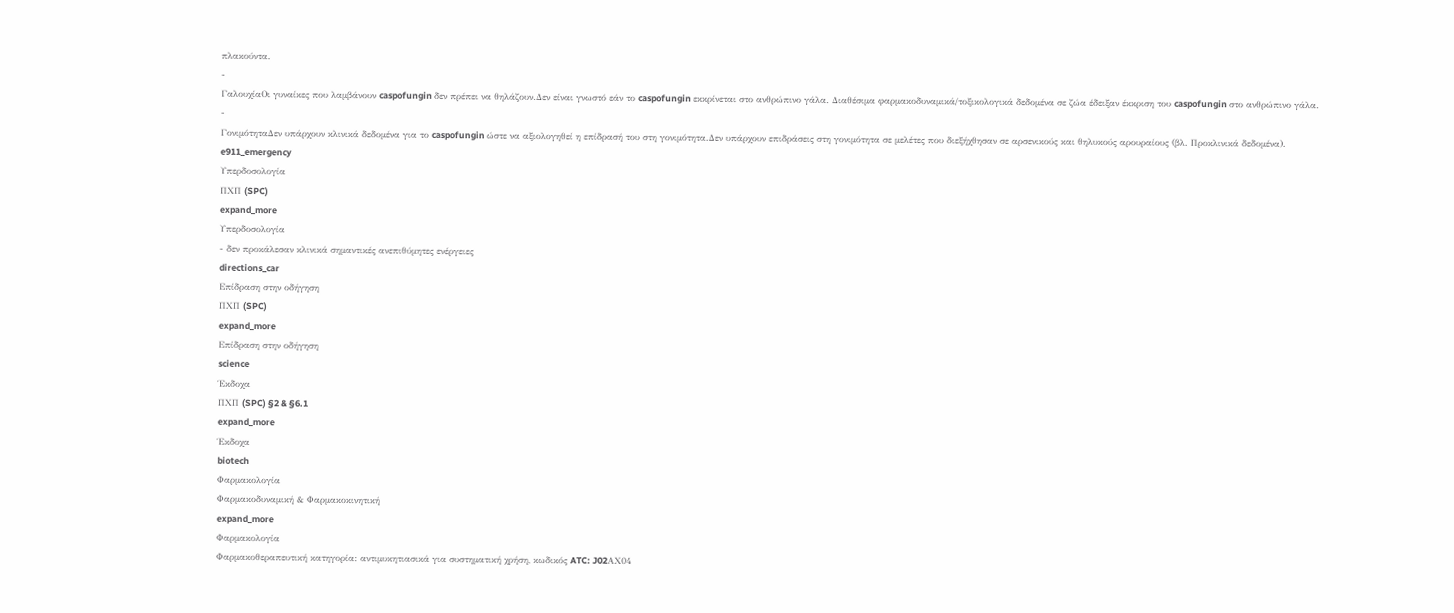πλακούντα.
-
ΓαλουχίαΟι γυναίκες που λαμβάνουν caspofungin δεν πρέπει να θηλάζουν.Δεν είναι γνωστό εάν το caspofungin εκκρίνεται στο ανθρώπινο γάλα. Διαθέσιμα φαρμακοδυναμικά/τοξικολογικά δεδομένα σε ζώα έδειξαν έκκριση του caspofungin στο ανθρώπινο γάλα.
-
ΓονιμότηταΔεν υπάρχουν κλινικά δεδομένα για το caspofungin ώστε να αξιολογηθεί η επίδρασή του στη γονιμότητα.Δεν υπάρχουν επιδράσεις στη γονιμότητα σε μελέτες που διεξήχθησαν σε αρσενικούς και θηλυκούς αρουραίους (βλ. Προκλινικά δεδομένα).
e911_emergency
Υπερδοσολογία
ΠΧΠ (SPC)
expand_more
Υπερδοσολογία
- δεν προκάλεσαν κλινικά σημαντικές ανεπιθύμητες ενέργειες
directions_car
Επίδραση στην οδήγηση
ΠΧΠ (SPC)
expand_more
Επίδραση στην οδήγηση
science
Έκδοχα
ΠΧΠ (SPC) §2 & §6.1
expand_more
Έκδοχα
biotech
Φαρμακολογία
Φαρμακοδυναμική & Φαρμακοκινητική
expand_more
Φαρμακολογία
Φαρμακοθεραπευτική κατηγορία: αντιμυκητιασικά για συστηματική χρήση, κωδικός ATC: J02ΑΧ04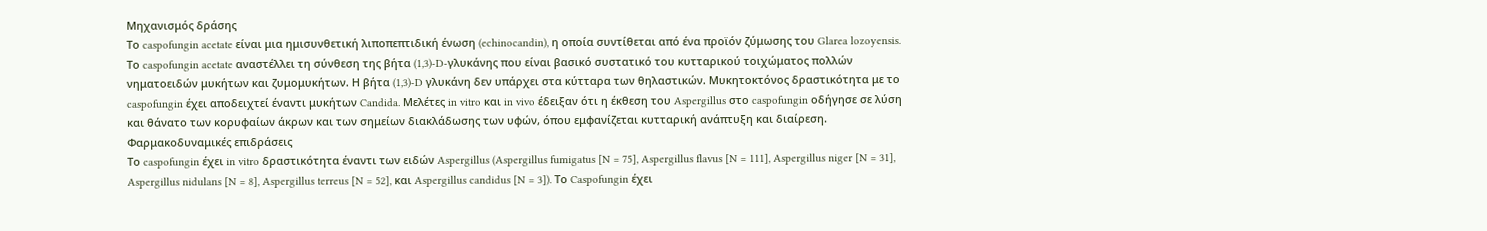Μηχανισμός δράσης
Το caspofungin acetate είναι μια ημισυνθετική λιποπεπτιδική ένωση (echinocandin), η οποία συντίθεται από ένα προϊόν ζύμωσης του Glarea lozoyensis. Το caspofungin acetate αναστέλλει τη σύνθεση της βήτα (1,3)-D-γλυκάνης που είναι βασικό συστατικό του κυτταρικού τοιχώματος πολλών νηματοειδών μυκήτων και ζυμομυκήτων. Η βήτα (1,3)-D γλυκάνη δεν υπάρχει στα κύτταρα των θηλαστικών. Μυκητοκτόνος δραστικότητα με το caspofungin έχει αποδειχτεί έναντι μυκήτων Candida. Μελέτες in vitro και in vivo έδειξαν ότι η έκθεση του Aspergillus στο caspofungin οδήγησε σε λύση και θάνατο των κορυφαίων άκρων και των σημείων διακλάδωσης των υφών, όπου εμφανίζεται κυτταρική ανάπτυξη και διαίρεση.
Φαρμακοδυναμικές επιδράσεις
Το caspofungin έχει in vitro δραστικότητα έναντι των ειδών Aspergillus (Aspergillus fumigatus [N = 75], Aspergillus flavus [N = 111], Aspergillus niger [N = 31], Aspergillus nidulans [N = 8], Aspergillus terreus [N = 52], και Aspergillus candidus [N = 3]). Το Caspofungin έχει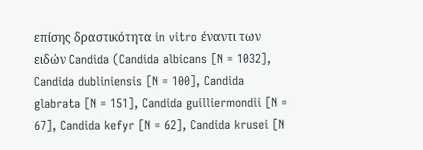επίσης δραστικότητα in vitro έναντι των ειδών Candida (Candida albicans [N = 1032], Candida dubliniensis [N = 100], Candida glabrata [N = 151], Candida guilliermondii [N = 67], Candida kefyr [N = 62], Candida krusei [N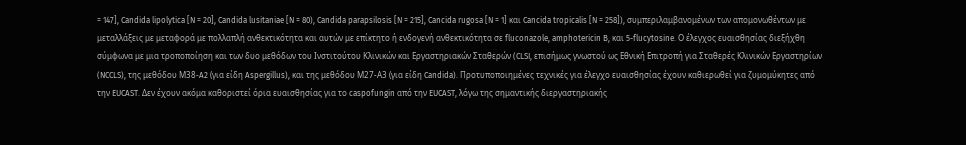= 147], Candida lipolytica [N = 20], Candida lusitaniae [N = 80), Candida parapsilosis [N = 215], Cancida rugosa [N = 1] και Cancida tropicalis [N = 258]), συμπεριλαμβανομένων των απομονωθέντων με μεταλλάξεις με μεταφορά με πολλαπλή ανθεκτικότητα και αυτών με επίκτητο ή ενδογενή ανθεκτικότητα σε fluconazole, amphotericin B, και 5-flucytosine. Ο έλεγχος ευαισθησίας διεξήχθη σύμφωνα με μια τροποποίηση και των δυο μεθόδων του Ινστιτούτου Κλινικών και Εργαστηριακών Σταθερών (CLSI, επισήμως γνωστού ως Εθνική Επιτροπή για Σταθερές Κλινικών Εργαστηρίων (NCCLS), της μεθόδου Μ38-A2 (για είδη Aspergillus), και της μεθόδου Μ27-Α3 (για είδη Candida). Προτυποποιημένες τεχνικές για έλεγχο ευαισθησίας έχουν καθιερωθεί για ζυμομύκητες από την EUCAST. Δεν έχουν ακόμα καθοριστεί όρια ευαισθησίας για το caspofungin από την EUCAST, λόγω της σημαντικής διεργαστηριακής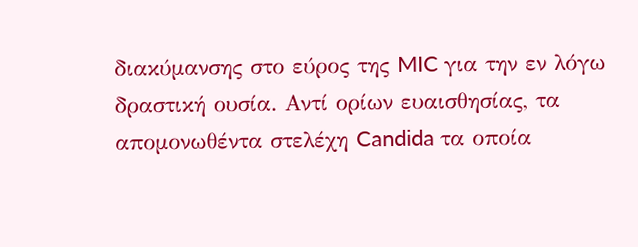διακύμανσης στο εύρος της MIC για την εν λόγω δραστική ουσία. Αντί ορίων ευαισθησίας, τα απομονωθέντα στελέχη Candida τα οποία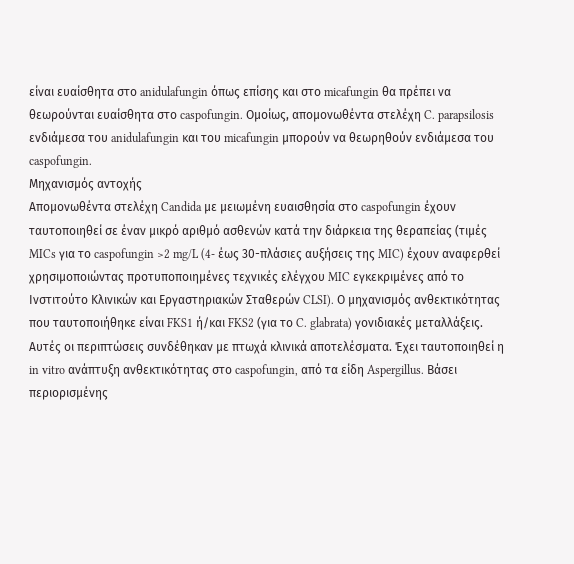είναι ευαίσθητα στο anidulafungin όπως επίσης και στο micafungin θα πρέπει να θεωρούνται ευαίσθητα στο caspofungin. Ομοίως, απομονωθέντα στελέχη C. parapsilosis ενδιάμεσα του anidulafungin και του micafungin μπορούν να θεωρηθούν ενδιάμεσα του caspofungin.
Μηχανισμός αντοχής
Απομονωθέντα στελέχη Candida με μειωμένη ευαισθησία στο caspofungin έχουν ταυτοποιηθεί σε έναν μικρό αριθμό ασθενών κατά την διάρκεια της θεραπείας (τιμές MICs για το caspofungin >2 mg/L (4- έως 30-πλάσιες αυξήσεις της MIC) έχουν αναφερθεί χρησιμοποιώντας προτυποποιημένες τεχνικές ελέγχου MIC εγκεκριμένες από τo Ινστιτούτο Κλινικών και Εργαστηριακών Σταθερών CLSI). Ο μηχανισμός ανθεκτικότητας που ταυτοποιήθηκε είναι FKS1 ή/και FKS2 (για το C. glabrata) γονιδιακές μεταλλάξεις. Αυτές οι περιπτώσεις συνδέθηκαν με πτωχά κλινικά αποτελέσματα. Έχει ταυτοποιηθεί η in vitro ανάπτυξη ανθεκτικότητας στο caspofungin, από τα είδη Aspergillus. Βάσει περιορισμένης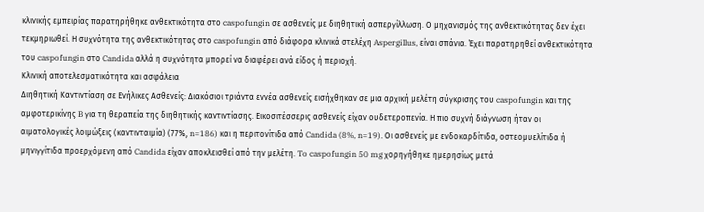κλινικής εμπειρίας παρατηρήθηκε ανθεκτικότητα στο caspofungin σε ασθενείς με διηθητική ασπεργίλλωση. Ο μηχανισμός της ανθεκτικότητας δεν έχει τεκμηριωθεί. Η συχνότητα της ανθεκτικότητας στο caspofungin από διάφορα κλινικά στελέχη Aspergillus, είναι σπάνια. Έχει παρατηρηθεί ανθεκτικότητα του caspofungin στο Candida αλλά η συχνότητα μπορεί να διαφέρει ανά είδος ή περιοχή.
Κλινική αποτελεσματικότητα και ασφάλεια
Διηθητική Καντιντίαση σε Ενήλικες Ασθενείς: Διακόσιοι τριάντα εννέα ασθενείς εισήχθηκαν σε μια αρχική μελέτη σύγκρισης του caspofungin και της αμφοτερικίνης B για τη θεραπεία της διηθητικής καντιντίασης. Εικοσιτέσσερις ασθενείς είχαν ουδετεροπενία. Η πιο συχνή διάγνωση ήταν οι αιματολογικές λοιμώξεις (καντινταιμία) (77%, n=186) και η περιτονίτιδα από Candida (8%, n=19). Οι ασθενείς με ενδοκαρδίτιδα, οστεομυελίτιδα ή μηνιγγίτιδα προερχόμενη από Candida είχαν αποκλεισθεί από την μελέτη. To caspofungin 50 mg χορηγήθηκε ημερησίως μετά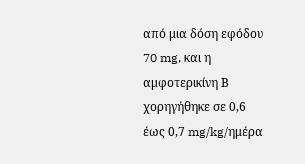από μια δόση εφόδου 70 mg, και η αμφοτερικίνη Β χορηγήθηκε σε 0,6 έως 0,7 mg/kg/ημέρα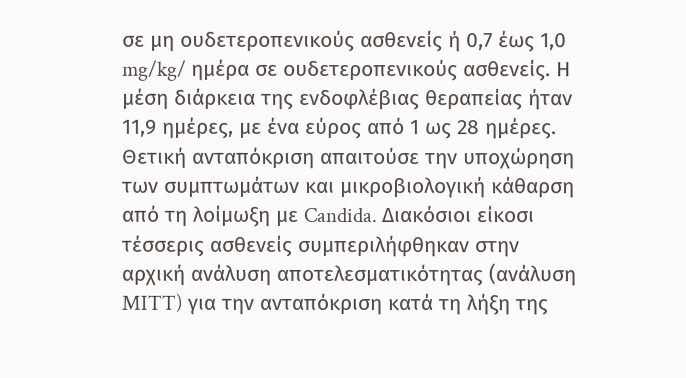σε μη ουδετεροπενικούς ασθενείς ή 0,7 έως 1,0 mg/kg/ ημέρα σε ουδετεροπενικούς ασθενείς. Η μέση διάρκεια της ενδοφλέβιας θεραπείας ήταν 11,9 ημέρες, με ένα εύρος από 1 ως 28 ημέρες. Θετική ανταπόκριση απαιτούσε την υποχώρηση των συμπτωμάτων και μικροβιολογική κάθαρση από τη λοίμωξη με Candida. Διακόσιοι είκοσι τέσσερις ασθενείς συμπεριλήφθηκαν στην αρχική ανάλυση αποτελεσματικότητας (ανάλυση MITT) για την ανταπόκριση κατά τη λήξη της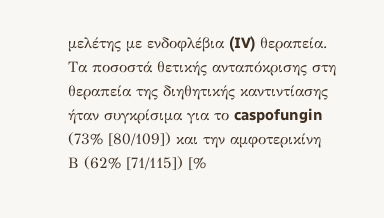μελέτης με ενδοφλέβια (IV) θεραπεία. Τα ποσοστά θετικής ανταπόκρισης στη θεραπεία της διηθητικής καντιντίασης ήταν συγκρίσιμα για το caspofungin (73% [80/109]) και την αμφοτερικίνη Β (62% [71/115]) [%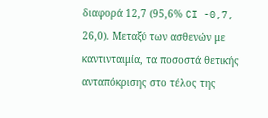διαφορά 12,7 (95,6% CI -0,7, 26,0). Μεταξύ των ασθενών με καντινταιμία, τα ποσοστά θετικής ανταπόκρισης στο τέλος της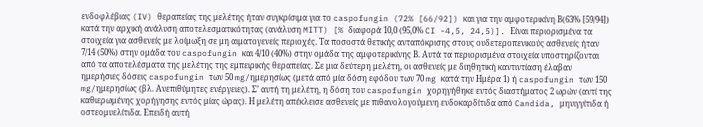ενδοφλέβιας (IV) θεραπείας της μελέτης ήταν συγκρίσιμα για το caspofungin (72% [66/92]) και για την αμφοτερικίνη Β(63% [59/94]) κατά την αρχική ανάλυση αποτελεσματικότητας (ανάλυση MITT) [% διαφορά 10,0 (95,0% CI -4,5, 24,5)]. Είναι περιορισμένα τα στοιχεία για ασθενείς με λοίμωξη σε μη αιματογενείς περιοχές. Τα ποσοστά θετικής ανταπόκρισης στους ουδετεροπενικούς ασθενείς ήταν 7/14 (50%) στην ομάδα του caspofungin και 4/10 (40%) στην ομάδα της αμφοτερικίνης Β. Αυτά τα περιορισμένα στοιχεία υποστηρίζονται από τα αποτελέσματα της μελέτης της εμπειρικής θεραπείας. Σε μια δεύτερη μελέτη, οι ασθενείς με διηθητική καντιντίαση έλαβαν ημερήσιες δόσεις caspofungin των 50 mg/ημερησίως (μετά από μία δόση εφόδου των 70 mg κατά την Ημέρα 1) ή caspofungin των 150 mg/ημερησίως (βλ. Ανεπιθύμητες ενέργειες). Σ’ αυτή τη μελέτη, η δόση του caspofungin χορηγήθηκε εντός διαστήματος 2 ωρών (αντί της καθιερωμένης χορήγησης εντός μίας ώρας). Η μελέτη απέκλεισε ασθενείς με πιθανολογούμενη ενδοκαρδίτιδα από Candida, μηνιγγίτιδα ή οστεομυελίτιδα. Επειδή αυτή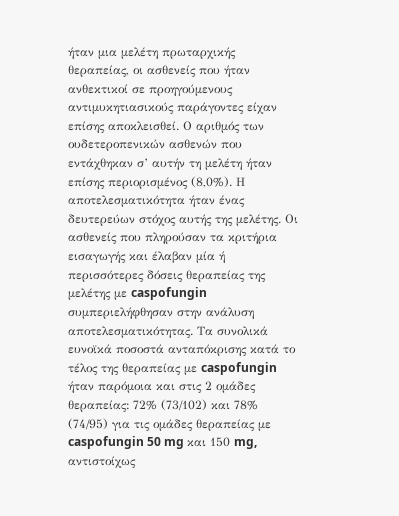ήταν μια μελέτη πρωταρχικής θεραπείας, οι ασθενείς που ήταν ανθεκτικοί σε προηγούμενους αντιμυκητιασικούς παράγοντες είχαν επίσης αποκλεισθεί. Ο αριθμός των ουδετεροπενικών ασθενών που εντάχθηκαν σ’ αυτήν τη μελέτη ήταν επίσης περιορισμένος (8,0%). Η αποτελεσματικότητα ήταν ένας δευτερεύων στόχος αυτής της μελέτης. Οι ασθενείς που πληρούσαν τα κριτήρια εισαγωγής και έλαβαν μία ή περισσότερες δόσεις θεραπείας της μελέτης με caspofungin συμπεριελήφθησαν στην ανάλυση αποτελεσματικότητας. Τα συνολικά ευνοϊκά ποσοστά ανταπόκρισης κατά το τέλος της θεραπείας με caspofungin ήταν παρόμοια και στις 2 ομάδες θεραπείας: 72% (73/102) και 78% (74/95) για τις ομάδες θεραπείας με caspofungin 50 mg και 150 mg, αντιστοίχως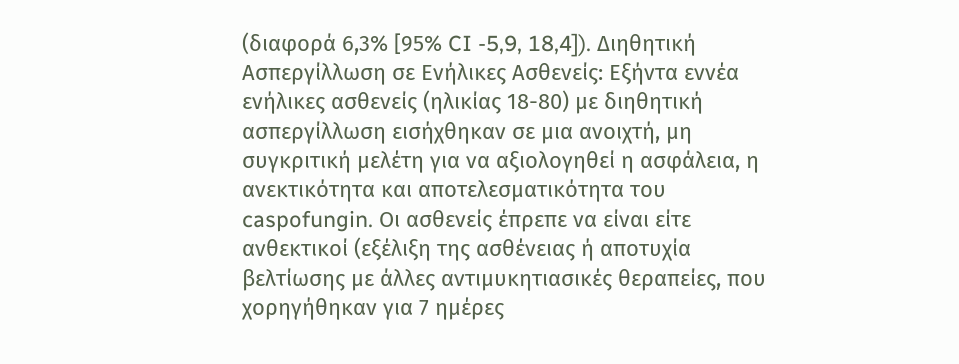(διαφορά 6,3% [95% CI -5,9, 18,4]). Διηθητική Ασπεργίλλωση σε Ενήλικες Ασθενείς: Εξήντα εννέα ενήλικες ασθενείς (ηλικίας 18-80) με διηθητική ασπεργίλλωση εισήχθηκαν σε μια ανοιχτή, μη συγκριτική μελέτη για να αξιολογηθεί η ασφάλεια, η ανεκτικότητα και αποτελεσματικότητα του caspofungin. Οι ασθενείς έπρεπε να είναι είτε ανθεκτικοί (εξέλιξη της ασθένειας ή αποτυχία βελτίωσης με άλλες αντιμυκητιασικές θεραπείες, που χορηγήθηκαν για 7 ημέρες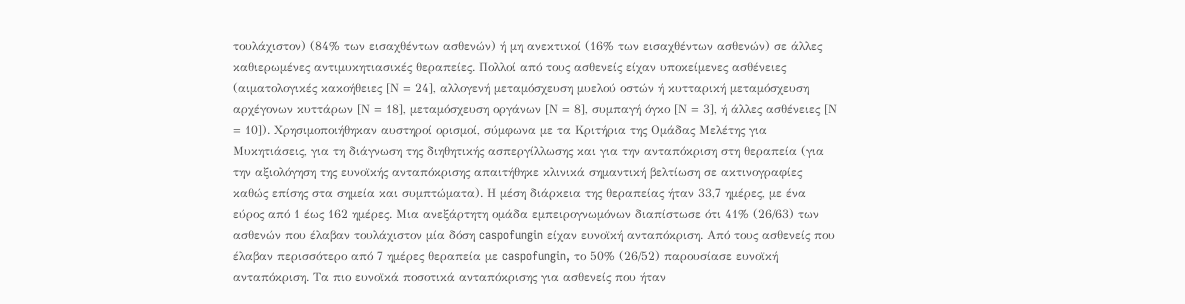τουλάχιστον) (84% των εισαχθέντων ασθενών) ή μη ανεκτικοί (16% των εισαχθέντων ασθενών) σε άλλες καθιερωμένες αντιμυκητιασικές θεραπείες. Πολλοί από τους ασθενείς είχαν υποκείμενες ασθένειες (αιματολογικές κακοήθειες [Ν = 24], αλλογενή μεταμόσχευση μυελού οστών ή κυτταρική μεταμόσχευση αρχέγονων κυττάρων [Ν = 18], μεταμόσχευση οργάνων [Ν = 8], συμπαγή όγκο [Ν = 3], ή άλλες ασθένειες [Ν = 10]). Χρησιμοποιήθηκαν αυστηροί ορισμοί, σύμφωνα με τα Κριτήρια της Ομάδας Μελέτης για Μυκητιάσεις, για τη διάγνωση της διηθητικής ασπεργίλλωσης και για την ανταπόκριση στη θεραπεία (για την αξιολόγηση της ευνοϊκής ανταπόκρισης απαιτήθηκε κλινικά σημαντική βελτίωση σε ακτινογραφίες καθώς επίσης στα σημεία και συμπτώματα). Η μέση διάρκεια της θεραπείας ήταν 33,7 ημέρες, με ένα εύρος από 1 έως 162 ημέρες. Μια ανεξάρτητη ομάδα εμπειρογνωμόνων διαπίστωσε ότι 41% (26/63) των ασθενών που έλαβαν τουλάχιστον μία δόση caspofungin είχαν ευνοϊκή ανταπόκριση. Από τους ασθενείς που έλαβαν περισσότερο από 7 ημέρες θεραπεία με caspofungin, το 50% (26/52) παρουσίασε ευνοϊκή ανταπόκριση. Τα πιο ευνοϊκά ποσοτικά ανταπόκρισης για ασθενείς που ήταν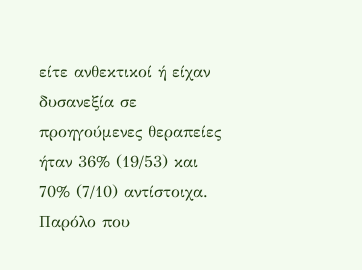είτε ανθεκτικοί ή είχαν δυσανεξία σε προηγούμενες θεραπείες ήταν 36% (19/53) και 70% (7/10) αντίστοιχα. Παρόλο που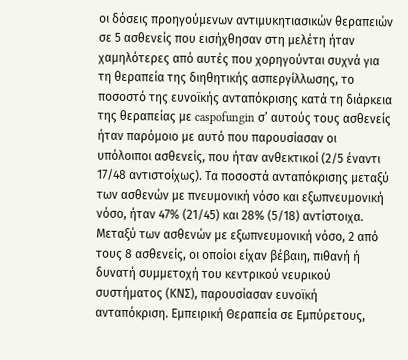οι δόσεις προηγούμενων αντιμυκητιασικών θεραπειών σε 5 ασθενείς που εισήχθησαν στη μελέτη ήταν χαμηλότερες από αυτές που χορηγούνται συχνά για τη θεραπεία της διηθητικής ασπεργίλλωσης, το ποσοστό της ευνοϊκής ανταπόκρισης κατά τη διάρκεια της θεραπείας με caspofungin σ’ αυτούς τους ασθενείς ήταν παρόμοιο με αυτό που παρουσίασαν οι υπόλοιποι ασθενείς, που ήταν ανθεκτικοί (2/5 έναντι 17/48 αντιστοίχως). Τα ποσοστά ανταπόκρισης μεταξύ των ασθενών με πνευμονική νόσο και εξωπνευμονική νόσο, ήταν 47% (21/45) και 28% (5/18) αντίστοιχα. Μεταξύ των ασθενών με εξωπνευμονική νόσο, 2 από τους 8 ασθενείς, οι οποίοι είχαν βέβαιη, πιθανή ή δυνατή συμμετοχή του κεντρικού νευρικού συστήματος (ΚΝΣ), παρουσίασαν ευνοϊκή ανταπόκριση. Εμπειρική Θεραπεία σε Εμπύρετους,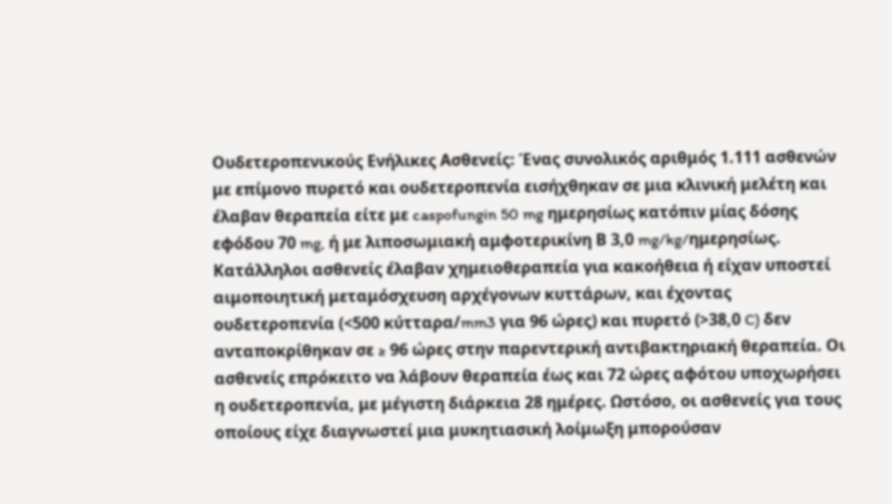Ουδετεροπενικούς Ενήλικες Ασθενείς: Ένας συνολικός αριθμός 1.111 ασθενών με επίμονο πυρετό και ουδετεροπενία εισήχθηκαν σε μια κλινική μελέτη και έλαβαν θεραπεία είτε με caspofungin 50 mg ημερησίως κατόπιν μίας δόσης εφόδου 70 mg, ή με λιποσωμιακή αμφοτερικίνη Β 3,0 mg/kg/ημερησίως. Κατάλληλοι ασθενείς έλαβαν χημειοθεραπεία για κακοήθεια ή είχαν υποστεί αιμοποιητική μεταμόσχευση αρχέγονων κυττάρων, και έχοντας ουδετεροπενία (<500 κύτταρα/mm3 για 96 ώρες) και πυρετό (>38,0 C) δεν ανταποκρίθηκαν σε ≥ 96 ώρες στην παρεντερική αντιβακτηριακή θεραπεία. Οι ασθενείς επρόκειτο να λάβουν θεραπεία έως και 72 ώρες αφότου υποχωρήσει η ουδετεροπενία, με μέγιστη διάρκεια 28 ημέρες. Ωστόσο, οι ασθενείς για τους οποίους είχε διαγνωστεί μια μυκητιασική λοίμωξη μπορούσαν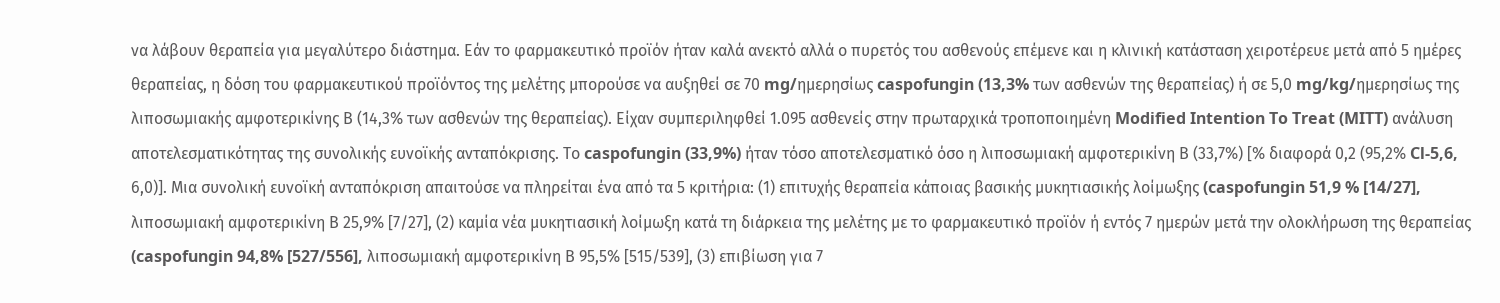να λάβουν θεραπεία για μεγαλύτερο διάστημα. Εάν το φαρμακευτικό προϊόν ήταν καλά ανεκτό αλλά ο πυρετός του ασθενούς επέμενε και η κλινική κατάσταση χειροτέρευε μετά από 5 ημέρες θεραπείας, η δόση του φαρμακευτικού προϊόντος της μελέτης μπορούσε να αυξηθεί σε 70 mg/ημερησίως caspofungin (13,3% των ασθενών της θεραπείας) ή σε 5,0 mg/kg/ημερησίως της λιποσωμιακής αμφοτερικίνης Β (14,3% των ασθενών της θεραπείας). Είχαν συμπεριληφθεί 1.095 ασθενείς στην πρωταρχικά τροποποιημένη Modified Intention To Treat (MITT) ανάλυση αποτελεσματικότητας της συνολικής ευνοϊκής ανταπόκρισης. Το caspofungin (33,9%) ήταν τόσο αποτελεσματικό όσο η λιποσωμιακή αμφοτερικίνη Β (33,7%) [% διαφορά 0,2 (95,2% Cl-5,6, 6,0)]. Μια συνολική ευνοϊκή ανταπόκριση απαιτούσε να πληρείται ένα από τα 5 κριτήρια: (1) επιτυχής θεραπεία κάποιας βασικής μυκητιασικής λοίμωξης (caspofungin 51,9 % [14/27], λιποσωμιακή αμφοτερικίνη Β 25,9% [7/27], (2) καμία νέα μυκητιασική λοίμωξη κατά τη διάρκεια της μελέτης με το φαρμακευτικό προϊόν ή εντός 7 ημερών μετά την ολοκλήρωση της θεραπείας (caspofungin 94,8% [527/556], λιποσωμιακή αμφοτερικίνη Β 95,5% [515/539], (3) επιβίωση για 7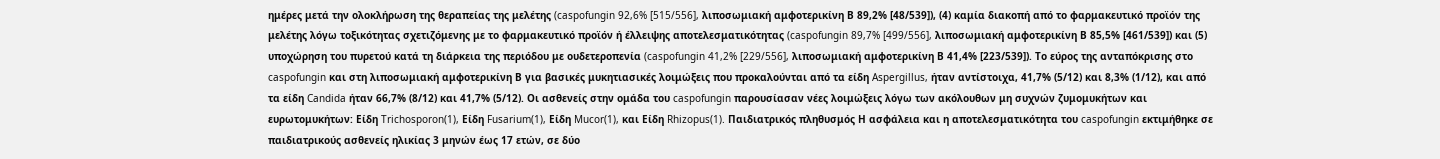ημέρες μετά την ολοκλήρωση της θεραπείας της μελέτης (caspofungin 92,6% [515/556], λιποσωμιακή αμφοτερικίνη Β 89,2% [48/539]), (4) καμία διακοπή από το φαρμακευτικό προϊόν της μελέτης λόγω τοξικότητας σχετιζόμενης με το φαρμακευτικό προϊόν ή έλλειψης αποτελεσματικότητας (caspofungin 89,7% [499/556], λιποσωμιακή αμφοτερικίνη Β 85,5% [461/539]) και (5) υποχώρηση του πυρετού κατά τη διάρκεια της περιόδου με ουδετεροπενία (caspofungin 41,2% [229/556], λιποσωμιακή αμφοτερικίνη Β 41,4% [223/539]). Το εύρος της ανταπόκρισης στο caspofungin και στη λιποσωμιακή αμφοτερικίνη Β για βασικές μυκητιασικές λοιμώξεις που προκαλούνται από τα είδη Aspergillus, ήταν αντίστοιχα, 41,7% (5/12) και 8,3% (1/12), και από τα είδη Candida ήταν 66,7% (8/12) και 41,7% (5/12). Οι ασθενείς στην ομάδα του caspofungin παρουσίασαν νέες λοιμώξεις λόγω των ακόλουθων μη συχνών ζυμομυκήτων και ευρωτομυκήτων: Είδη Trichosporon(1), Είδη Fusarium(1), Είδη Mucor(1), και Είδη Rhizopus(1). Παιδιατρικός πληθυσμός Η ασφάλεια και η αποτελεσματικότητα του caspofungin εκτιμήθηκε σε παιδιατρικούς ασθενείς ηλικίας 3 μηνών έως 17 ετών, σε δύο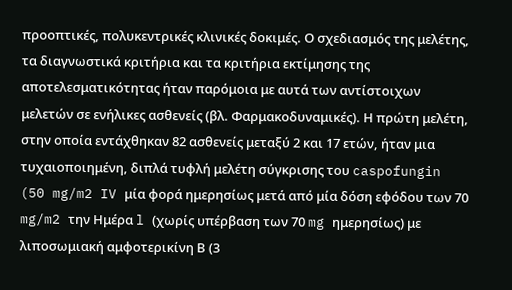προοπτικές, πολυκεντρικές κλινικές δοκιμές. Ο σχεδιασμός της μελέτης, τα διαγνωστικά κριτήρια και τα κριτήρια εκτίμησης της αποτελεσματικότητας ήταν παρόμοια με αυτά των αντίστοιχων μελετών σε ενήλικες ασθενείς (βλ. Φαρμακοδυναμικές). Η πρώτη μελέτη, στην οποία εντάχθηκαν 82 ασθενείς μεταξύ 2 και 17 ετών, ήταν μια τυχαιοποιημένη, διπλά τυφλή μελέτη σύγκρισης του caspofungin (50 mg/m2 IV μία φορά ημερησίως μετά από μία δόση εφόδου των 70 mg/m2 την Ημέρα l (χωρίς υπέρβαση των 70 mg ημερησίως) με λιποσωμιακή αμφοτερικίνη Β (3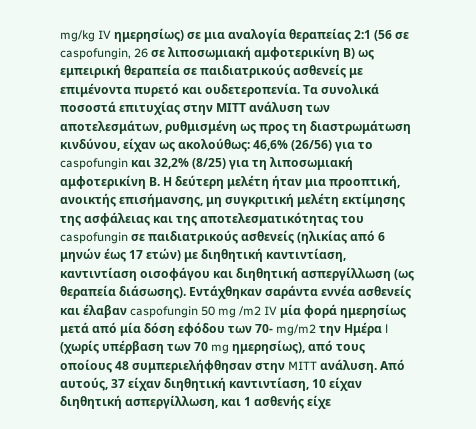mg/kg IV ημερησίως) σε μια αναλογία θεραπείας 2:1 (56 σε caspofungin, 26 σε λιποσωμιακή αμφοτερικίνη Β) ως εμπειρική θεραπεία σε παιδιατρικούς ασθενείς με επιμένοντα πυρετό και ουδετεροπενία. Τα συνολικά ποσοστά επιτυχίας στην ΜΙΤΤ ανάλυση των αποτελεσμάτων, ρυθμισμένη ως προς τη διαστρωμάτωση κινδύνου, είχαν ως ακολούθως: 46,6% (26/56) για το caspofungin και 32,2% (8/25) για τη λιποσωμιακή αμφοτερικίνη Β. Η δεύτερη μελέτη ήταν μια προοπτική, ανοικτής επισήμανσης, μη συγκριτική μελέτη εκτίμησης της ασφάλειας και της αποτελεσματικότητας του caspofungin σε παιδιατρικούς ασθενείς (ηλικίας από 6 μηνών έως 17 ετών) με διηθητική καντιντίαση, καντιντίαση οισοφάγου και διηθητική ασπεργίλλωση (ως θεραπεία διάσωσης). Εντάχθηκαν σαράντα εννέα ασθενείς και έλαβαν caspofungin 50 mg /m2 IV μία φορά ημερησίως μετά από μία δόση εφόδου των 70- mg/m2 την Ημέρα l (χωρίς υπέρβαση των 70 mg ημερησίως), από τους οποίους 48 συμπεριελήφθησαν στην MITT ανάλυση. Από αυτούς, 37 είχαν διηθητική καντιντίαση, 10 είχαν διηθητική ασπεργίλλωση, και 1 ασθενής είχε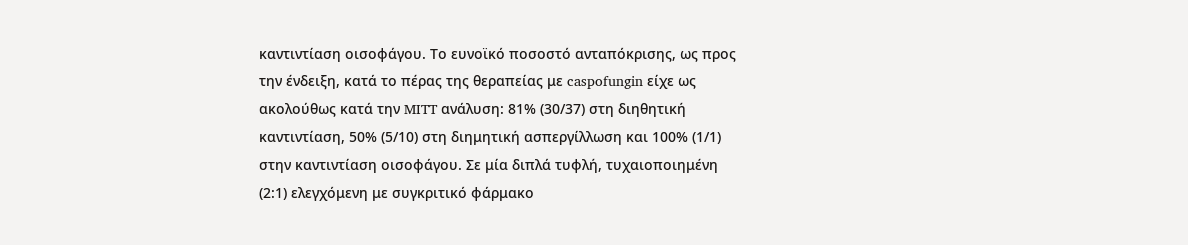καντιντίαση οισοφάγου. Το ευνοϊκό ποσοστό ανταπόκρισης, ως προς την ένδειξη, κατά το πέρας της θεραπείας με caspofungin είχε ως ακολούθως κατά την MITT ανάλυση: 81% (30/37) στη διηθητική καντιντίαση, 50% (5/10) στη διημητική ασπεργίλλωση και 100% (1/1) στην καντιντίαση οισοφάγου. Σε μία διπλά τυφλή, τυχαιοποιημένη (2:1) ελεγχόμενη με συγκριτικό φάρμακο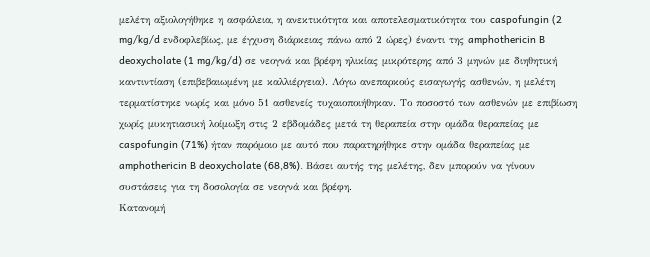μελέτη αξιολογήθηκε η ασφάλεια, η ανεκτικότητα και αποτελεσματικότητα του caspofungin (2 mg/kg/d ενδοφλεβίως, με έγχυση διάρκειας πάνω από 2 ώρες) έναντι της amphothericin B deoxycholate (1 mg/kg/d) σε νεογνά και βρέφη ηλικίας μικρότερης από 3 μηνών με διηθητική καντιντίαση (επιβεβαιωμένη με καλλιέργεια). Λόγω ανεπαρκούς εισαγωγής ασθενών, η μελέτη τερματίστηκε νωρίς και μόνο 51 ασθενείς τυχαιοποιήθηκαν. Το ποσοστό των ασθενών με επιβίωση χωρίς μυκητιασική λοίμωξη στις 2 εβδομάδες μετά τη θεραπεία στην ομάδα θεραπείας με caspofungin (71%) ήταν παρόμοιο με αυτό που παρατηρήθηκε στην ομάδα θεραπείας με amphothericin B deoxycholate (68,8%). Bάσει αυτής της μελέτης, δεν μπορούν να γίνουν συστάσεις για τη δοσολογία σε νεογνά και βρέφη.
Κατανομή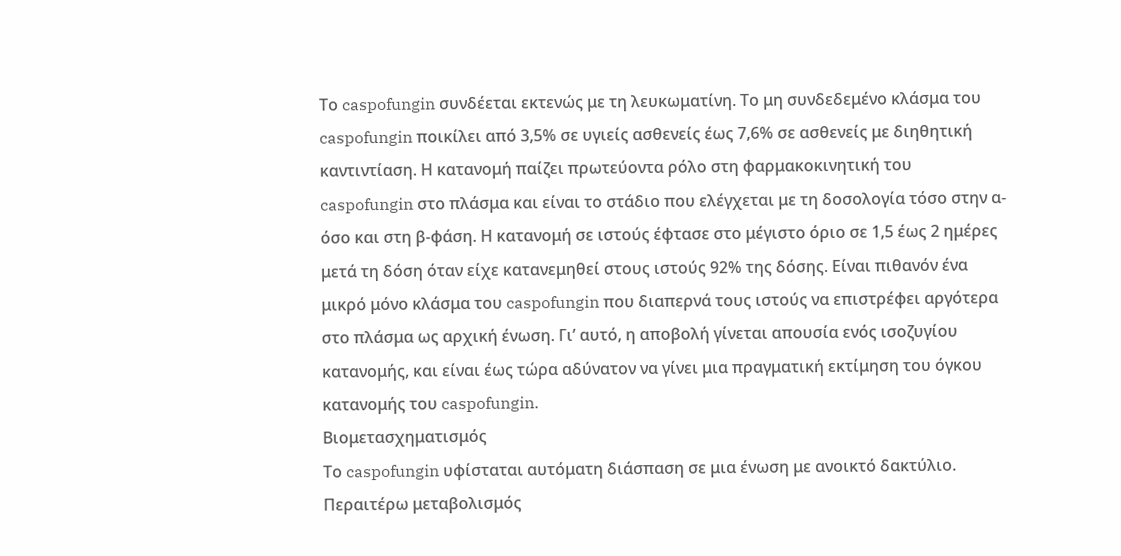Το caspofungin συνδέεται εκτενώς με τη λευκωματίνη. Το μη συνδεδεμένο κλάσμα του caspofungin ποικίλει από 3,5% σε υγιείς ασθενείς έως 7,6% σε ασθενείς με διηθητική καντιντίαση. Η κατανομή παίζει πρωτεύοντα ρόλο στη φαρμακοκινητική του caspofungin στο πλάσμα και είναι το στάδιο που ελέγχεται με τη δοσολογία τόσο στην α-όσο και στη β-φάση. Η κατανομή σε ιστούς έφτασε στο μέγιστο όριο σε 1,5 έως 2 ημέρες μετά τη δόση όταν είχε κατανεμηθεί στους ιστούς 92% της δόσης. Είναι πιθανόν ένα μικρό μόνο κλάσμα του caspofungin που διαπερνά τους ιστούς να επιστρέφει αργότερα στο πλάσμα ως αρχική ένωση. Γι’ αυτό, η αποβολή γίνεται απουσία ενός ισοζυγίου κατανομής, και είναι έως τώρα αδύνατον να γίνει μια πραγματική εκτίμηση του όγκου κατανομής του caspofungin.
Βιομετασχηματισμός
Το caspofungin υφίσταται αυτόματη διάσπαση σε μια ένωση με ανοικτό δακτύλιο. Περαιτέρω μεταβολισμός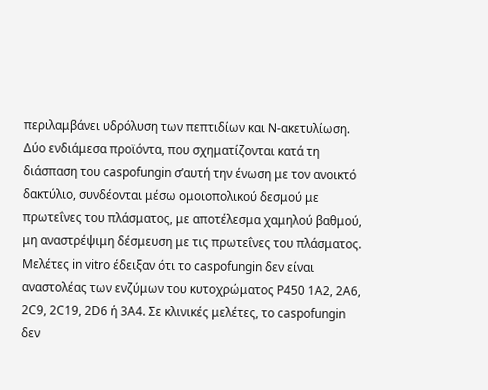περιλαμβάνει υδρόλυση των πεπτιδίων και Ν-ακετυλίωση. Δύο ενδιάμεσα προϊόντα, που σχηματίζονται κατά τη διάσπαση του caspofungin σ’αυτή την ένωση με τον ανοικτό δακτύλιο, συνδέονται μέσω ομοιοπολικού δεσμού με πρωτεΐνες του πλάσματος, με αποτέλεσμα χαμηλού βαθμού, μη αναστρέψιμη δέσμευση με τις πρωτεΐνες του πλάσματος. Μελέτες in vitro έδειξαν ότι το caspofungin δεν είναι αναστολέας των ενζύμων του κυτοχρώματος Ρ450 1Α2, 2Α6, 2C9, 2C19, 2D6 ή 3Α4. Σε κλινικές μελέτες, το caspofungin δεν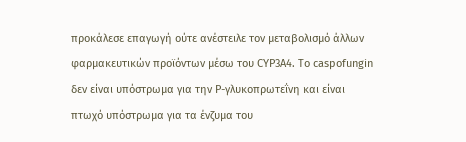προκάλεσε επαγωγή ούτε ανέστειλε τον μεταβολισμό άλλων φαρμακευτικών προϊόντων μέσω του CYP3A4. Το caspofungin δεν είναι υπόστρωμα για την Ρ-γλυκοπρωτεΐνη και είναι πτωχό υπόστρωμα για τα ένζυμα του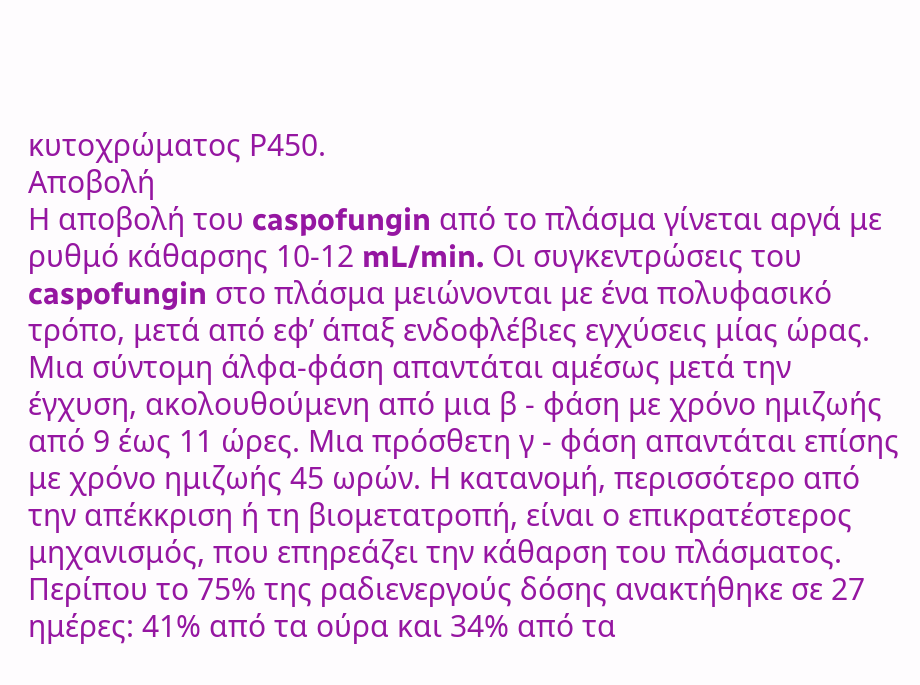κυτοχρώματος Ρ450.
Αποβολή
Η αποβολή του caspofungin από το πλάσμα γίνεται αργά με ρυθμό κάθαρσης 10-12 mL/min. Οι συγκεντρώσεις του caspofungin στο πλάσμα μειώνονται με ένα πολυφασικό τρόπο, μετά από εφ’ άπαξ ενδοφλέβιες εγχύσεις μίας ώρας. Μια σύντομη άλφα-φάση απαντάται αμέσως μετά την έγχυση, ακολουθούμενη από μια β - φάση με χρόνο ημιζωής από 9 έως 11 ώρες. Μια πρόσθετη γ - φάση απαντάται επίσης με χρόνο ημιζωής 45 ωρών. Η κατανομή, περισσότερο από την απέκκριση ή τη βιομετατροπή, είναι ο επικρατέστερος μηχανισμός, που επηρεάζει την κάθαρση του πλάσματος. Περίπου το 75% της ραδιενεργούς δόσης ανακτήθηκε σε 27 ημέρες: 41% από τα ούρα και 34% από τα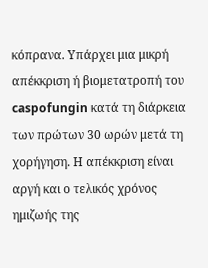κόπρανα. Υπάρχει μια μικρή απέκκριση ή βιομετατροπή του caspofungin κατά τη διάρκεια των πρώτων 30 ωρών μετά τη χορήγηση. Η απέκκριση είναι αργή και ο τελικός χρόνος ημιζωής της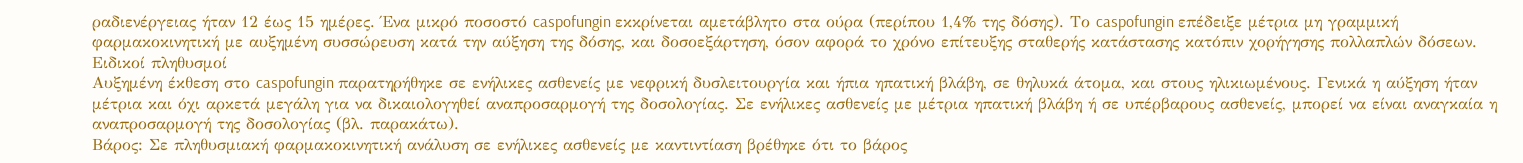ραδιενέργειας ήταν 12 έως 15 ημέρες. Ένα μικρό ποσοστό caspofungin εκκρίνεται αμετάβλητο στα ούρα (περίπου 1,4% της δόσης). Το caspofungin επέδειξε μέτρια μη γραμμική φαρμακοκινητική με αυξημένη συσσώρευση κατά την αύξηση της δόσης, και δοσοεξάρτηση, όσον αφορά το χρόνο επίτευξης σταθερής κατάστασης κατόπιν χορήγησης πολλαπλών δόσεων.
Ειδικοί πληθυσμοί
Αυξημένη έκθεση στο caspofungin παρατηρήθηκε σε ενήλικες ασθενείς με νεφρική δυσλειτουργία και ήπια ηπατική βλάβη, σε θηλυκά άτομα, και στους ηλικιωμένους. Γενικά η αύξηση ήταν μέτρια και όχι αρκετά μεγάλη για να δικαιολογηθεί αναπροσαρμογή της δοσολογίας. Σε ενήλικες ασθενείς με μέτρια ηπατική βλάβη ή σε υπέρβαρους ασθενείς, μπορεί να είναι αναγκαία η αναπροσαρμογή της δοσολογίας (βλ. παρακάτω).
Βάρος: Σε πληθυσμιακή φαρμακοκινητική ανάλυση σε ενήλικες ασθενείς με καντιντίαση βρέθηκε ότι το βάρος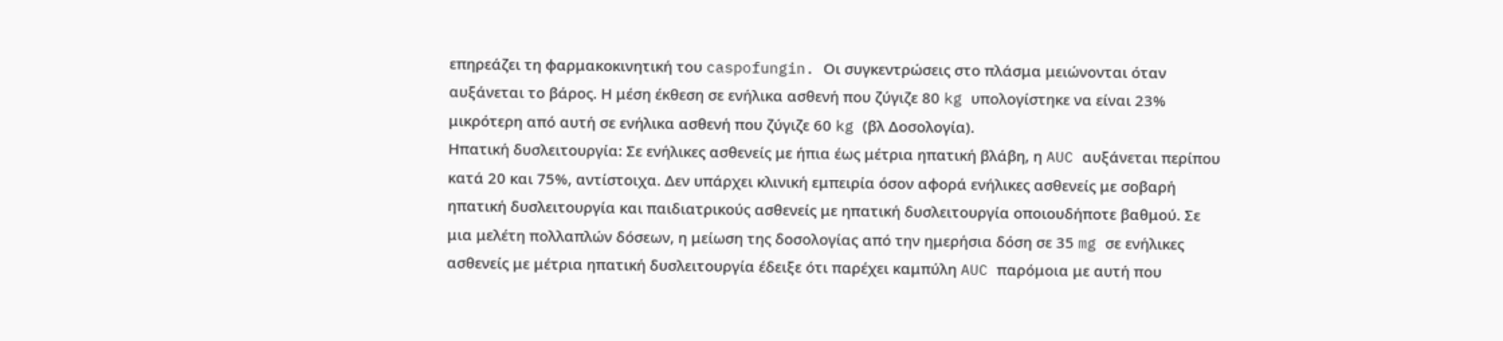επηρεάζει τη φαρμακοκινητική του caspofungin. Οι συγκεντρώσεις στο πλάσμα μειώνονται όταν αυξάνεται το βάρος. Η μέση έκθεση σε ενήλικα ασθενή που ζύγιζε 80 kg υπολογίστηκε να είναι 23% μικρότερη από αυτή σε ενήλικα ασθενή που ζύγιζε 60 kg (βλ Δοσολογία).
Ηπατική δυσλειτουργία: Σε ενήλικες ασθενείς με ήπια έως μέτρια ηπατική βλάβη, η AUC αυξάνεται περίπου κατά 20 και 75%, αντίστοιχα. Δεν υπάρχει κλινική εμπειρία όσον αφορά ενήλικες ασθενείς με σοβαρή ηπατική δυσλειτουργία και παιδιατρικούς ασθενείς με ηπατική δυσλειτουργία οποιουδήποτε βαθμού. Σε μια μελέτη πολλαπλών δόσεων, η μείωση της δοσολογίας από την ημερήσια δόση σε 35 mg σε ενήλικες ασθενείς με μέτρια ηπατική δυσλειτουργία έδειξε ότι παρέχει καμπύλη AUC παρόμοια με αυτή που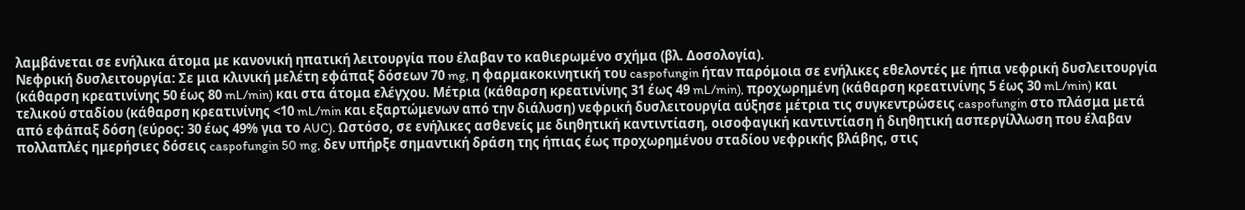λαμβάνεται σε ενήλικα άτομα με κανονική ηπατική λειτουργία που έλαβαν το καθιερωμένο σχήμα (βλ. Δοσολογία).
Νεφρική δυσλειτουργία: Σε μια κλινική μελέτη εφάπαξ δόσεων 70 mg, η φαρμακοκινητική του caspofungin ήταν παρόμοια σε ενήλικες εθελοντές με ήπια νεφρική δυσλειτουργία (κάθαρση κρεατινίνης 50 έως 80 mL/min) και στα άτομα ελέγχου. Μέτρια (κάθαρση κρεατινίνης 31 έως 49 mL/min), προχωρημένη (κάθαρση κρεατινίνης 5 έως 30 mL/min) και τελικού σταδίου (κάθαρση κρεατινίνης <10 mL/min και εξαρτώμενων από την διάλυση) νεφρική δυσλειτουργία αύξησε μέτρια τις συγκεντρώσεις caspofungin στο πλάσμα μετά από εφάπαξ δόση (εύρος: 30 έως 49% για το AUC). Ωστόσο, σε ενήλικες ασθενείς με διηθητική καντιντίαση, οισοφαγική καντιντίαση ή διηθητική ασπεργίλλωση που έλαβαν πολλαπλές ημερήσιες δόσεις caspofungin 50 mg, δεν υπήρξε σημαντική δράση της ήπιας έως προχωρημένου σταδίου νεφρικής βλάβης, στις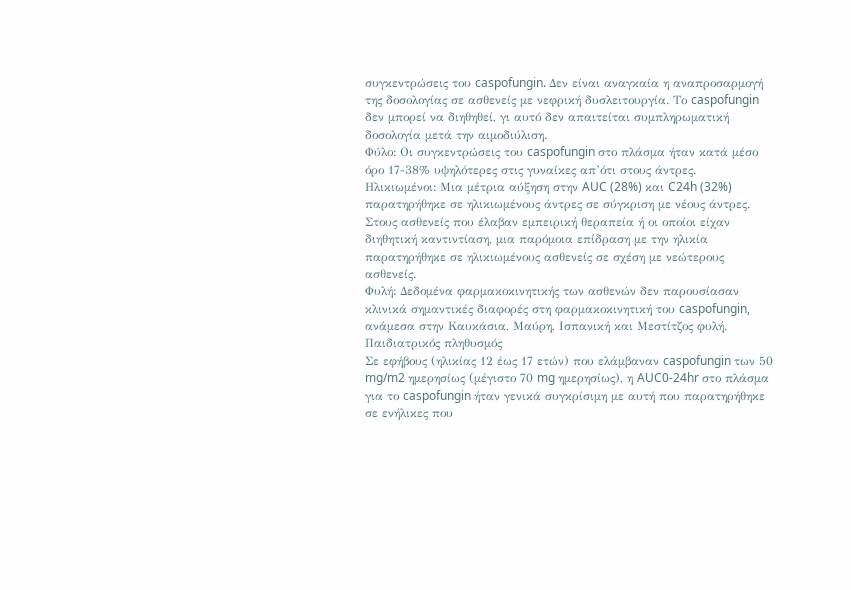συγκεντρώσεις του caspofungin. Δεν είναι αναγκαία η αναπροσαρμογή της δοσολογίας σε ασθενείς με νεφρική δυσλειτουργία. Το caspofungin δεν μπορεί να διηθηθεί, γι αυτό δεν απαιτείται συμπληρωματική δοσολογία μετά την αιμοδιύλιση.
Φύλο: Οι συγκεντρώσεις του caspofungin στο πλάσμα ήταν κατά μέσο όρο 17-38% υψηλότερες στις γυναίκες απ’ότι στους άντρες.
Ηλικιωμένοι: Μια μέτρια αύξηση στην AUC (28%) και C24h (32%) παρατηρήθηκε σε ηλικιωμένους άντρες σε σύγκριση με νέους άντρες. Στους ασθενείς που έλαβαν εμπειρική θεραπεία ή οι οποίοι είχαν διηθητική καντιντίαση, μια παρόμοια επίδραση με την ηλικία παρατηρήθηκε σε ηλικιωμένους ασθενείς σε σχέση με νεώτερους ασθενείς.
Φυλή: Δεδομένα φαρμακοκινητικής των ασθενών δεν παρουσίασαν κλινικά σημαντικές διαφορές στη φαρμακοκινητική του caspofungin, ανάμεσα στην Καυκάσια, Μαύρη, Ισπανική και Μεστίτζος φυλή.
Παιδιατρικός πληθυσμός
Σε εφήβους (ηλικίας 12 έως 17 ετών) που ελάμβαναν caspofungin των 50 mg/m2 ημερησίως (μέγιστο 70 mg ημερησίως), η AUC0-24hr στο πλάσμα για το caspofungin ήταν γενικά συγκρίσιμη με αυτή που παρατηρήθηκε σε ενήλικες που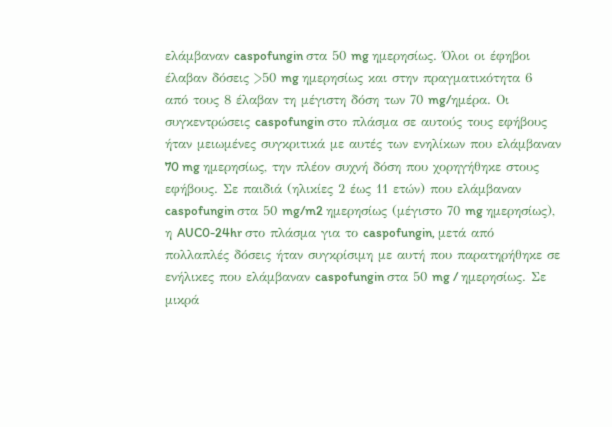ελάμβαναν caspofungin στα 50 mg ημερησίως. Όλοι οι έφηβοι έλαβαν δόσεις >50 mg ημερησίως και στην πραγματικότητα 6 από τους 8 έλαβαν τη μέγιστη δόση των 70 mg/ημέρα. Οι συγκεντρώσεις caspofungin στο πλάσμα σε αυτούς τους εφήβους ήταν μειωμένες συγκριτικά με αυτές των ενηλίκων που ελάμβαναν 70 mg ημερησίως, την πλέον συχνή δόση που χορηγήθηκε στους εφήβους. Σε παιδιά (ηλικίες 2 έως 11 ετών) που ελάμβαναν caspofungin στα 50 mg/m2 ημερησίως (μέγιστο 70 mg ημερησίως), η AUC0-24hr στο πλάσμα για το caspofungin, μετά από πολλαπλές δόσεις ήταν συγκρίσιμη με αυτή που παρατηρήθηκε σε ενήλικες που ελάμβαναν caspofungin στα 50 mg / ημερησίως. Σε μικρά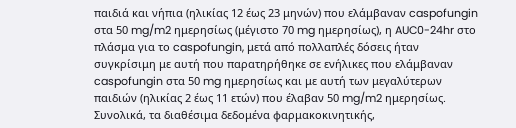παιδιά και νήπια (ηλικίας 12 έως 23 μηνών) που ελάμβαναν caspofungin στα 50 mg/m2 ημερησίως (μέγιστο 70 mg ημερησίως), η AUC0-24hr στο πλάσμα για το caspofungin, μετά από πολλαπλές δόσεις ήταν συγκρίσιμη με αυτή που παρατηρήθηκε σε ενήλικες που ελάμβαναν caspofungin στα 50 mg ημερησίως και με αυτή των μεγαλύτερων παιδιών (ηλικίας 2 έως 11 ετών) που έλαβαν 50 mg/m2 ημερησίως. Συνολικά, τα διαθέσιμα δεδομένα φαρμακοκινητικής,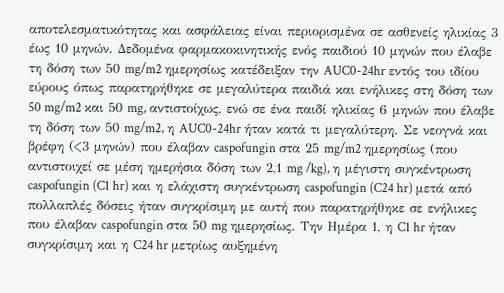αποτελεσματικότητας και ασφάλειας είναι περιορισμένα σε ασθενείς ηλικίας 3 έως 10 μηνών. Δεδομένα φαρμακοκινητικής ενός παιδιού 10 μηνών που έλαβε τη δόση των 50 mg/m2 ημερησίως κατέδειξαν την AUC0-24hr εντός του ιδίου εύρους όπως παρατηρήθηκε σε μεγαλύτερα παιδιά και ενήλικες στη δόση των 50 mg/m2 και 50 mg, αντιστοίχως, ενώ σε ένα παιδί ηλικίας 6 μηνών που έλαβε τη δόση των 50 mg/m2, η AUC0-24hr ήταν κατά τι μεγαλύτερη. Σε νεογνά και βρέφη (<3 μηνών) που έλαβαν caspofungin στα 25 mg/m2 ημερησίως (που αντιστοιχεί σε μέση ημερήσια δόση των 2,1 mg /kg), η μέγιστη συγκέντρωση caspofungin (C1 hr) και η ελάχιστη συγκέντρωση caspofungin (C24 hr) μετά από πολλαπλές δόσεις ήταν συγκρίσιμη με αυτή που παρατηρήθηκε σε ενήλικες που έλαβαν caspofungin στα 50 mg ημερησίως. Την Ημέρα 1, η C1 hr ήταν συγκρίσιμη και η C24 hr μετρίως αυξημένη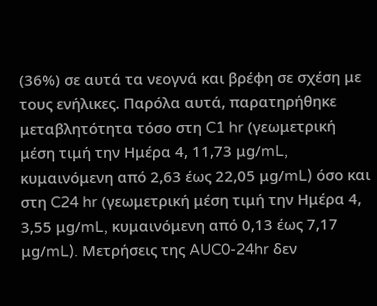(36%) σε αυτά τα νεογνά και βρέφη σε σχέση με τους ενήλικες. Παρόλα αυτά, παρατηρήθηκε μεταβλητότητα τόσο στη C1 hr (γεωμετρική μέση τιμή την Ημέρα 4, 11,73 μg/mL, κυμαινόμενη από 2,63 έως 22,05 μg/mL) όσο και στη C24 hr (γεωμετρική μέση τιμή την Ημέρα 4, 3,55 μg/mL, κυμαινόμενη από 0,13 έως 7,17 μg/mL). Μετρήσεις της AUC0-24hr δεν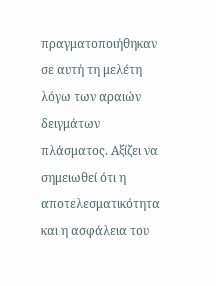πραγματοποιήθηκαν σε αυτή τη μελέτη λόγω των αραιών δειγμάτων πλάσματος. Αξίζει να σημειωθεί ότι η αποτελεσματικότητα και η ασφάλεια του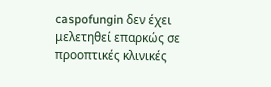caspofungin δεν έχει μελετηθεί επαρκώς σε προοπτικές κλινικές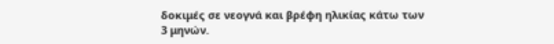δοκιμές σε νεογνά και βρέφη ηλικίας κάτω των 3 μηνών.